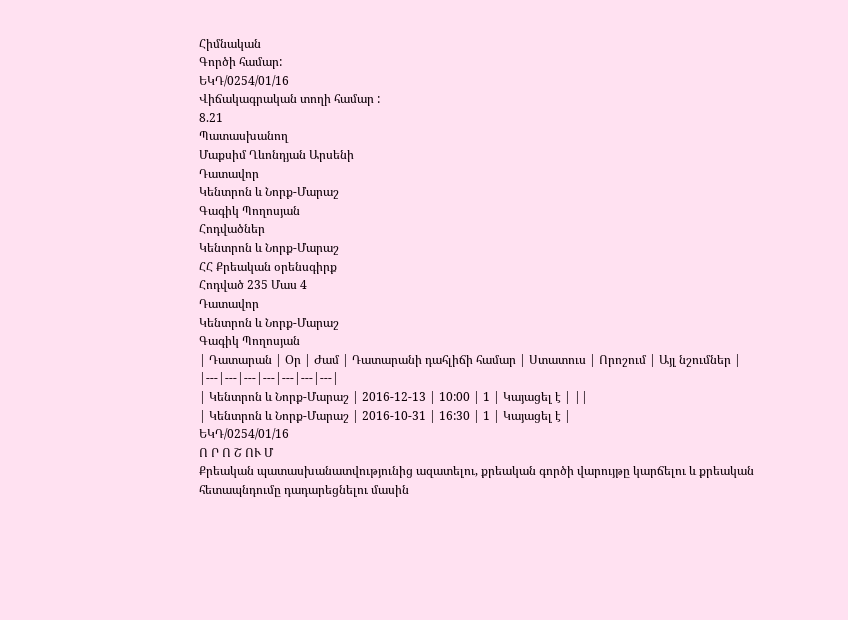Հիմնական
Գործի համար:
ԵԿԴ/0254/01/16
Վիճակագրական տողի համար :
8.21
Պատասխանող
Մաքսիմ Ղևոնդյան Արսենի
Դատավոր
Կենտրոն և Նորք-Մարաշ
Գագիկ Պողոսյան
Հոդվածներ
Կենտրոն և Նորք-Մարաշ
ՀՀ Քրեական օրենսգիրք
Հոդված 235 Մաս 4
Դատավոր
Կենտրոն և Նորք-Մարաշ
Գագիկ Պողոսյան
| Դատարան | Օր | Ժամ | Դատարանի դահլիճի համար | Ստատուս | Որոշում | Այլ նշումներ |
|---|---|---|---|---|---|---|
| Կենտրոն և Նորք-Մարաշ | 2016-12-13 | 10:00 | 1 | Կայացել է | ||
| Կենտրոն և Նորք-Մարաշ | 2016-10-31 | 16:30 | 1 | Կայացել է |
ԵԿԴ/0254/01/16
Ո Ր Ո Շ ՈՒ Մ
Քրեական պատասխանատվությունից ազատելու, քրեական գործի վարույթը կարճելու և քրեական հետապնդումը դադարեցնելու մասին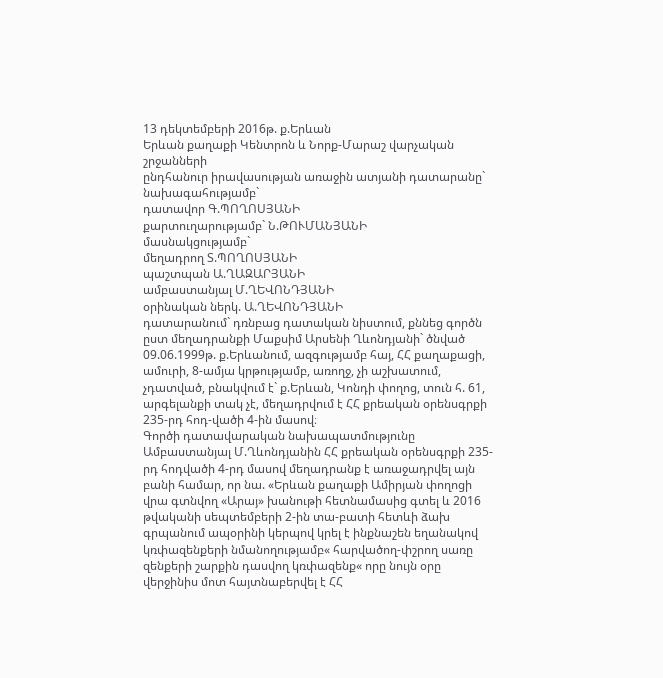13 դեկտեմբերի 2016թ. ք.Երևան
Երևան քաղաքի Կենտրոն և Նորք-Մարաշ վարչական շրջանների
ընդհանուր իրավասության առաջին ատյանի դատարանը`
նախագահությամբ`
դատավոր Գ.ՊՈՂՈՍՅԱՆԻ
քարտուղարությամբ` Ն.ԹՈՒՄԱՆՅԱՆԻ
մասնակցությամբ`
մեղադրող Տ.ՊՈՂՈՍՅԱՆԻ
պաշտպան Ա.ՂԱԶԱՐՅԱՆԻ
ամբաստանյալ Մ.ՂԵՎՈՆԴՅԱՆԻ
օրինական ներկ. Ա.ՂԵՎՈՆԴՅԱՆԻ
դատարանում` դռնբաց դատական նիստում, քննեց գործն ըստ մեղադրանքի Մաքսիմ Արսենի Ղևոնդյանի` ծնված 09.06.1999թ. ք.Երևանում, ազգությամբ հայ, ՀՀ քաղաքացի, ամուրի, 8-ամյա կրթությամբ, առողջ, չի աշխատում, չդատված, բնակվում է` ք.Երևան, Կոնդի փողոց, տուն հ. 61, արգելանքի տակ չէ, մեղադրվում է ՀՀ քրեական օրենսգրքի 235-րդ հոդ-վածի 4-ին մասով։
Գործի դատավարական նախապատմությունը
Ամբաստանյալ Մ.Ղևոնդյանին ՀՀ քրեական օրենսգրքի 235-րդ հոդվածի 4-րդ մասով մեղադրանք է առաջադրվել այն բանի համար, որ նա. «Երևան քաղաքի Ամիրյան փողոցի վրա գտնվող «Արայ» խանութի հետնամասից գտել և 2016 թվականի սեպտեմբերի 2-ին տա-բատի հետևի ձախ գրպանում ապօրինի կերպով կրել է ինքնաշեն եղանակով կռփազենքերի նմանողությամբ« հարվածող-փշրող սառը զենքերի շարքին դասվող կռփազենք« որը նույն օրը վերջինիս մոտ հայտնաբերվել է ՀՀ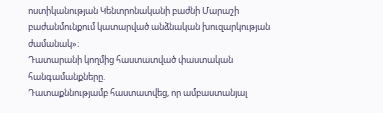ոստիկանության Կենտրոնականի բաժնի Մարաշի բաժանմունքում կատարված անձնական խուզարկության ժամանակ»։
Դատարանի կողմից հաստատված փաստական հանգամանքները.
Դատաքննությամբ հաստատվեց, որ ամբաստանյալ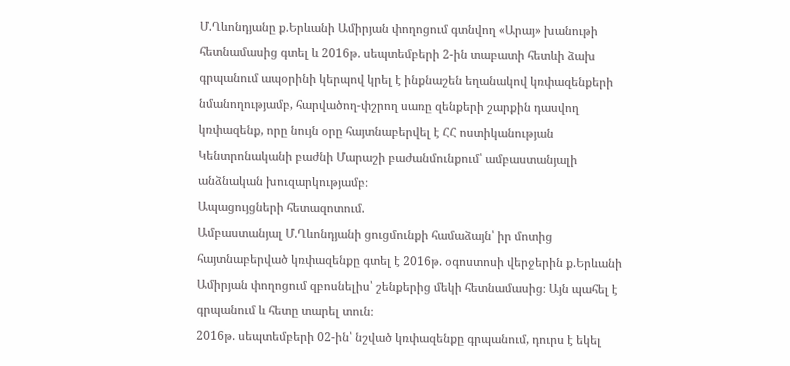Մ.Ղևոնդյանը ք.Երևանի Ամիրյան փողոցում գտնվող «Արայ» խանութի հետնամասից գտել և 2016թ. սեպտեմբերի 2-ին տաբատի հետևի ձախ գրպանում ապօրինի կերպով կրել է ինքնաշեն եղանակով կռփազենքերի նմանողությամբ, հարվածող-փշրող սառը զենքերի շարքին դասվող կռփազենք, որը նույն օրը հայտնաբերվել է ՀՀ ոստիկանության Կենտրոնականի բաժնի Մարաշի բաժանմունքում՝ ամբաստանյալի անձնական խուզարկությամբ։
Ապացույցների հետազոտում.
Ամբաստանյալ Մ.Ղևոնդյանի ցուցմունքի համաձայն՝ իր մոտից հայտնաբերված կռփազենքը գտել է 2016թ. օգոստոսի վերջերին ք.Երևանի Ամիրյան փողոցում զբոսնելիս՝ շենքերից մեկի հետնամասից։ Այն պահել է գրպանում և հետը տարել տուն։
2016թ. սեպտեմբերի 02-ին՝ նշված կռփազենքը գրպանում, դուրս է եկել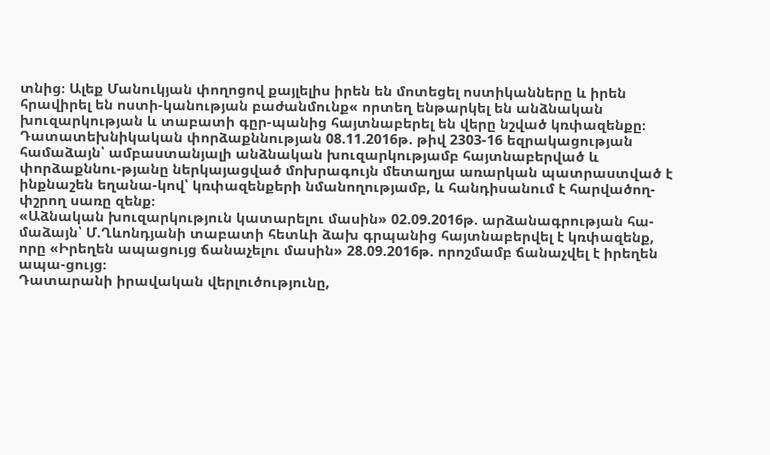տնից։ Ալեք Մանուկյան փողոցով քայլելիս իրեն են մոտեցել ոստիկանները և իրեն հրավիրել են ոստի-կանության բաժանմունք« որտեղ ենթարկել են անձնական խուզարկության և տաբատի գըր-պանից հայտնաբերել են վերը նշված կռփազենքը։
Դատատեխնիկական փորձաքննության 08.11.2016թ. թիվ 2303-16 եզրակացության համաձայն՝ ամբաստանյալի անձնական խուզարկությամբ հայտնաբերված և փորձաքննու-թյանը ներկայացված մոխրագույն մետաղյա առարկան պատրաստված է ինքնաշեն եղանա-կով՝ կռփազենքերի նմանողությամբ, և հանդիսանում է հարվածող-փշրող սառը զենք։
«Աձնական խուզարկություն կատարելու մասին» 02.09.2016թ. արձանագրության հա-մաձայն՝ Մ.Ղևոնդյանի տաբատի հետևի ձախ գրպանից հայտնաբերվել է կռփազենք, որը «Իրեղեն ապացույց ճանաչելու մասին» 28.09.2016թ. որոշմամբ ճանաչվել է իրեղեն ապա-ցույց։
Դատարանի իրավական վերլուծությունը,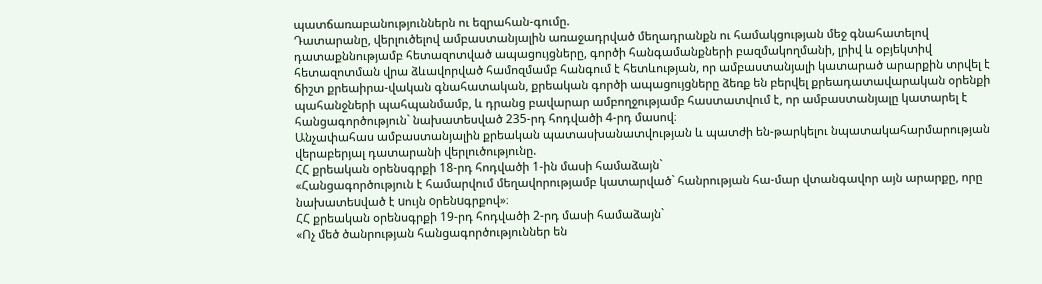պատճառաբանություններն ու եզրահան-գումը.
Դատարանը, վերլուծելով ամբաստանյալին առաջադրված մեղադրանքն ու համակցության մեջ գնահատելով դատաքննությամբ հետազոտված ապացույցները, գործի հանգամանքների բազմակողմանի, լրիվ և օբյեկտիվ հետազոտման վրա ձևավորված համոզմամբ հանգում է հետևության, որ ամբաստանյալի կատարած արարքին տրվել է ճիշտ քրեաիրա-վական գնահատական, քրեական գործի ապացույցները ձեռք են բերվել քրեադատավարական օրենքի պահանջների պահպանմամբ, և դրանց բավարար ամբողջությամբ հաստատվում է, որ ամբաստանյալը կատարել է հանցագործություն` նախատեսված 235-րդ հոդվածի 4-րդ մասով։
Անչափահաս ամբաստանյալին քրեական պատասխանատվության և պատժի են-թարկելու նպատակահարմարության վերաբերյալ դատարանի վերլուծությունը.
ՀՀ քրեական օրենսգրքի 18-րդ հոդվածի 1-ին մասի համաձայն`
«Հանցագործություն է համարվում մեղավորությամբ կատարված` հանրության հա-մար վտանգավոր այն արարքը, որը նախատեuված է uույն oրենuգրքով»։
ՀՀ քրեական օրենսգրքի 19-րդ հոդվածի 2-րդ մասի համաձայն`
«Ոչ մեծ ծանրության հանցագործություններ են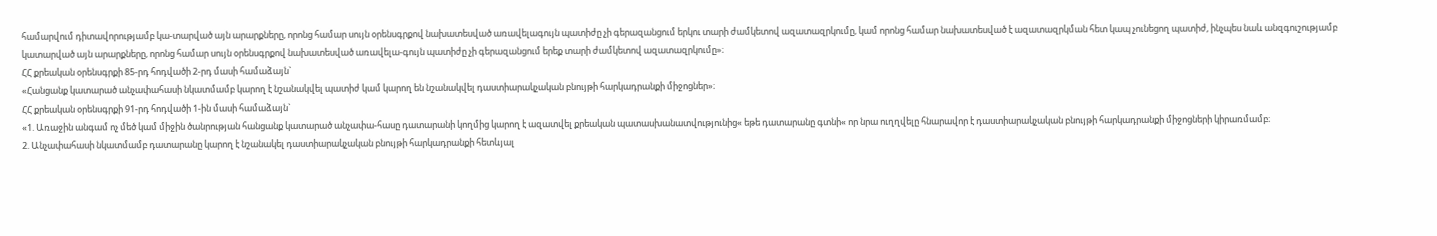համարվում դիտավորությամբ կա-տարված այն արարքները, որոնց համար սույն օրենսգրքով նախատեսված առավելագույն պատիժը չի գերազանցում երկու տարի ժամկետով ազատազրկումը, կամ որոնց համար նախատեսված է ազատազրկման հետ կապ չունեցող պատիժ, ինչպես նաև անզգուշությամբ կատարված այն արարքները, որոնց համար սույն օրենսգրքով նախատեսված առավելա-գույն պատիժը չի գերազանցում երեք տարի ժամկետով ազատազրկումը»։
ՀՀ քրեական օրենսգրքի 85-րդ հոդվածի 2-րդ մասի համաձայն`
«Հանցանք կատարած անչափահասի նկատմամբ կարող է նշանակվել պատիժ կամ կարող են նշանակվել դաստիարակչական բնույթի հարկադրանքի միջոցներ»։
ՀՀ քրեական օրենսգրքի 91-րդ հոդվածի 1-ին մասի համաձայն`
«1. Առաջին անգամ ոչ մեծ կամ միջին ծանրության հանցանք կատարած անչափա-հասը դատարանի կողմից կարող է ազատվել քրեական պատասխանատվությունից« եթե դատարանը գտնի« որ նրա ուղղվելը հնարավոր է դաստիարակչական բնույթի հարկադրանքի միջոցների կիրառմամբ։
2. Անչափահասի նկատմամբ դատարանը կարող է նշանակել դաստիարակչական բնույթի հարկադրանքի հետևյալ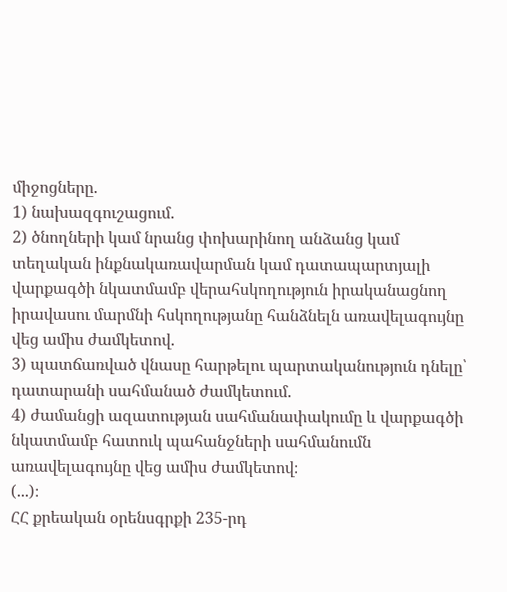միջոցները.
1) նախազգուշացում.
2) ծնողների կամ նրանց փոխարինող անձանց կամ տեղական ինքնակառավարման կամ դատապարտյալի վարքագծի նկատմամբ վերահսկողություն իրականացնող իրավասու մարմնի հսկողությանը հանձնելն առավելագույնը վեց ամիս ժամկետով.
3) պատճառված վնասը հարթելու պարտականություն դնելը՝ դատարանի սահմանած ժամկետում.
4) ժամանցի ազատության սահմանափակումը և վարքագծի նկատմամբ հատուկ պահանջների սահմանումն առավելագույնը վեց ամիս ժամկետով։
(...)։
ՀՀ քրեական օրենսգրքի 235-րդ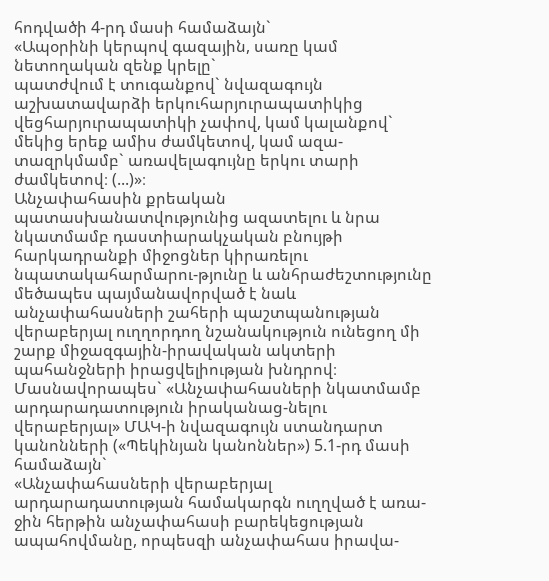հոդվածի 4-րդ մասի համաձայն`
«Ապօրինի կերպով գազային, սառը կամ նետողական զենք կրելը`
պատժվում է տուգանքով` նվազագույն աշխատավարձի երկուհարյուրապատիկից վեցհարյուրապատիկի չափով, կամ կալանքով` մեկից երեք ամիս ժամկետով, կամ ազա-տազրկմամբ` առավելագույնը երկու տարի ժամկետով։ (...)»։
Անչափահասին քրեական պատասխանատվությունից ազատելու և նրա նկատմամբ դաստիարակչական բնույթի հարկադրանքի միջոցներ կիրառելու նպատակահարմարու-թյունը և անհրաժեշտությունը մեծապես պայմանավորված է նաև անչափահասների շահերի պաշտպանության վերաբերյալ ուղղորդող նշանակություն ունեցող մի շարք միջազգային-իրավական ակտերի պահանջների իրացվելիության խնդրով։
Մասնավորապես` «Անչափահասների նկատմամբ արդարադատություն իրականաց-նելու վերաբերյալ» ՄԱԿ-ի նվազագույն ստանդարտ կանոնների («Պեկինյան կանոններ») 5.1-րդ մասի համաձայն`
«Անչափահասների վերաբերյալ արդարադատության համակարգն ուղղված է առա-ջին հերթին անչափահասի բարեկեցության ապահովմանը, որպեսզի անչափահաս իրավա-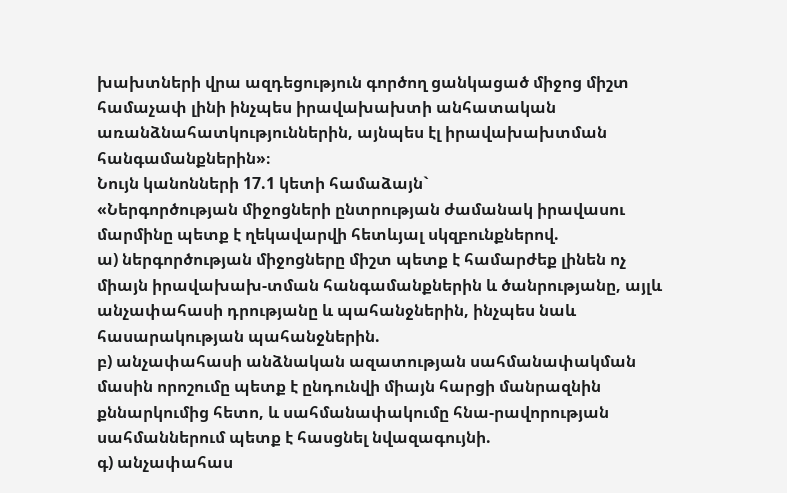խախտների վրա ազդեցություն գործող ցանկացած միջոց միշտ համաչափ լինի ինչպես իրավախախտի անհատական առանձնահատկություններին, այնպես էլ իրավախախտման հանգամանքներին»։
Նույն կանոնների 17.1 կետի համաձայն`
«Ներգործության միջոցների ընտրության ժամանակ իրավասու մարմինը պետք է ղեկավարվի հետևյալ սկզբունքներով.
ա) ներգործության միջոցները միշտ պետք է համարժեք լինեն ոչ միայն իրավախախ-տման հանգամանքներին և ծանրությանը, այլև անչափահասի դրությանը և պահանջներին, ինչպես նաև հասարակության պահանջներին.
բ) անչափահասի անձնական ազատության սահմանափակման մասին որոշումը պետք է ընդունվի միայն հարցի մանրազնին քննարկումից հետո, և սահմանափակումը հնա-րավորության սահմաններում պետք է հասցնել նվազագույնի.
գ) անչափահաս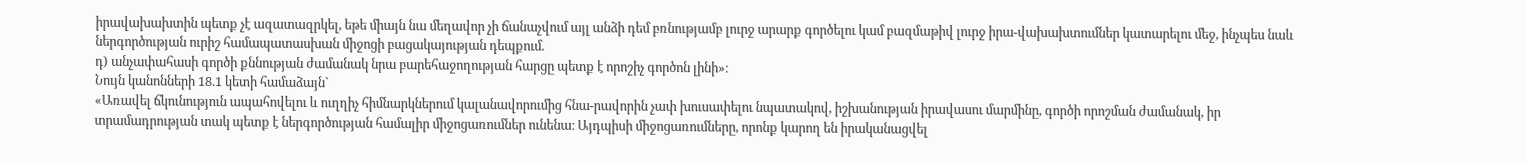իրավախախտին պետք չէ ազատազրկել, եթե միայն նա մեղավոր չի ճանաչվում այլ անձի դեմ բռնությամբ լուրջ արարք գործելու կամ բազմաթիվ լուրջ իրա-վախախտումներ կատարելու մեջ, ինչպես նաև ներգործության ուրիշ համապատասխան միջոցի բացակայության դեպքում.
դ) անչափահասի գործի քննության ժամանակ նրա բարեհաջողության հարցը պետք է որոշիչ գործոն լինի»։
Նույն կանոնների 18.1 կետի համաձայն`
«Առավել ճկունություն ապահովելու և ուղղիչ հիմնարկներում կալանավորումից հնա-րավորին չափ խուսափելու նպատակով, իշխանության իրավասու մարմինը, գործի որոշման ժամանակ, իր տրամադրության տակ պետք է ներգործության համալիր միջոցառումներ ունենա։ Այդպիսի միջոցառումները, որոնք կարող են իրականացվել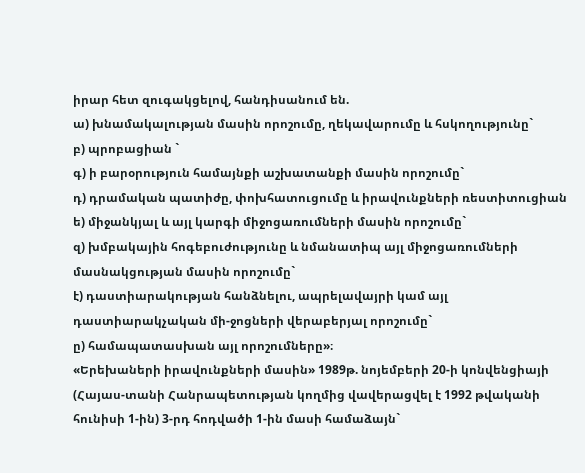իրար հետ զուգակցելով, հանդիսանում են.
ա) խնամակալության մասին որոշումը, ղեկավարումը և հսկողությունը`
բ) պրոբացիան `
գ) ի բարօրություն համայնքի աշխատանքի մասին որոշումը`
դ) դրամական պատիժը, փոխհատուցումը և իրավունքների ռեստիտուցիան
ե) միջանկյալ և այլ կարգի միջոցառումների մասին որոշումը`
զ) խմբակային հոգեբուժությունը և նմանատիպ այլ միջոցառումների մասնակցության մասին որոշումը`
է) դաստիարակության հանձնելու, ապրելավայրի կամ այլ դաստիարակչական մի-ջոցների վերաբերյալ որոշումը`
ը) համապատասխան այլ որոշումները»։
«Երեխաների իրավունքների մասին» 1989թ. նոյեմբերի 20-ի կոնվենցիայի (Հայաս-տանի Հանրապետության կողմից վավերացվել է 1992 թվականի հունիսի 1-ին) 3-րդ հոդվածի 1-ին մասի համաձայն`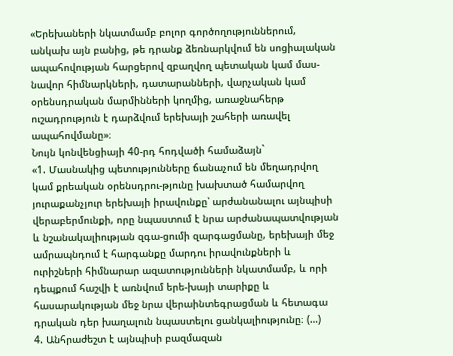«Երեխաների նկատմամբ բոլոր գործողություններում, անկախ այն բանից, թե դրանք ձեռնարկվում են սոցիալական ապահովության հարցերով զբաղվող պետական կամ մաս-նավոր հիմնարկների, դատարանների, վարչական կամ օրենսդրական մարմինների կողմից, առաջնահերթ ուշադրություն է դարձվում երեխայի շահերի առավել ապահովմանը»։
Նույն կոնվենցիայի 40-րդ հոդվածի համաձայն`
«1. Մասնակից պետությունները ճանաչում են մեղադրվող կամ քրեական օրենսդրու-թյունը խախտած համարվող յուրաքանչյուր երեխայի իրավունքը՝ արժանանալու այնպիսի վերաբերմունքի, որը նպաստում է նրա արժանապատվության և նշանակալիության զգա-ցումի զարգացմանը, երեխայի մեջ ամրապնդում է հարգանքը մարդու իրավունքների և ուրիշների հիմնարար ազատությունների նկատմամբ, և որի դեպքում հաշվի է առնվում երե-խայի տարիքը և հասարակության մեջ նրա վերաինտեգրացման և հետագա դրական դեր խաղալուն նպաստելու ցանկալիությունը։ (…)
4. Անհրաժեշտ է այնպիսի բազմազան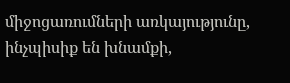միջոցառումների առկայությունը, ինչպիսիք են խնամքի,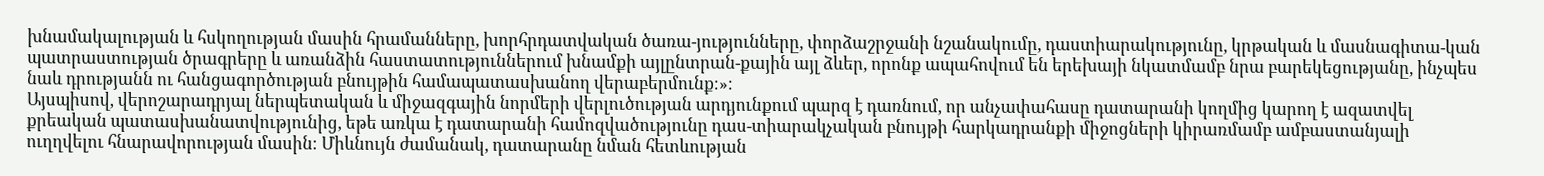խնամակալության և հսկողության մասին հրամանները, խորհրդատվական ծառա-յությունները, փորձաշրջանի նշանակումը, դաստիարակությունը, կրթական և մասնագիտա-կան պատրաստության ծրագրերը և առանձին հաստատություններում խնամքի այլընտրան-քային այլ ձևեր, որոնք ապահովում են երեխայի նկատմամբ նրա բարեկեցությանը, ինչպես նաև դրությանն ու հանցագործության բնույթին համապատասխանող վերաբերմունք։»։
Այսպիսով, վերոշարադրյալ ներպետական և միջազգային նորմերի վերլուծության արդյունքում պարզ է դառնում, որ անչափահասը դատարանի կողմից կարող է ազատվել քրեական պատասխանատվությունից, եթե առկա է դատարանի համոզվածությունը դաս-տիարակչական բնույթի հարկադրանքի միջոցների կիրառմամբ ամբաստանյալի ուղղվելու հնարավորության մասին։ Միևնույն ժամանակ, դատարանը նման հետևության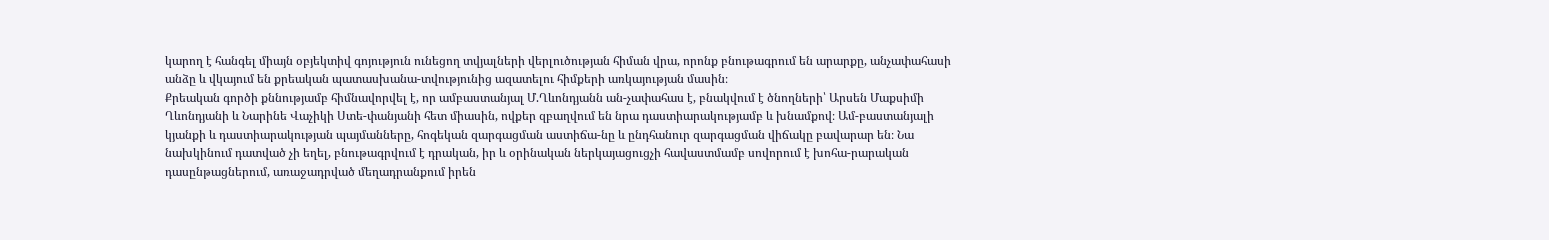կարող է հանգել միայն օբյեկտիվ գոյություն ունեցող տվյալների վերլուծության հիման վրա, որոնք բնութագրում են արարքը, անչափահասի անձը և վկայում են քրեական պատասխանա-տվությունից ազատելու հիմքերի առկայության մասին։
Քրեական գործի քննությամբ հիմնավորվել է, որ ամբաստանյալ Մ.Ղևոնդյանն ան-չափահաս է, բնակվում է ծնողների՝ Արսեն Մաքսիմի Ղևոնդյանի և Նարինե Վաչիկի Ստե-փանյանի հետ միասին, ովքեր զբաղվում են նրա դաստիարակությամբ և խնամքով։ Ամ-բաստանյալի կյանքի և դաստիարակության պայմանները, հոգեկան զարգացման աստիճա-նը և ընդհանուր զարգացման վիճակը բավարար են։ Նա նախկինում դատված չի եղել, բնութագրվում է դրական, իր և օրինական ներկայացուցչի հավաստմամբ սովորում է խոհա-րարական դասընթացներում, առաջադրված մեղադրանքում իրեն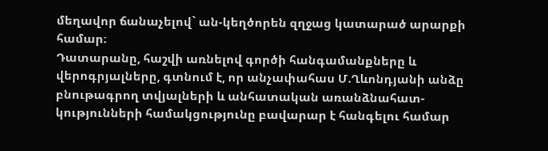մեղավոր ճանաչելով` ան-կեղծորեն զղջաց կատարած արարքի համար։
Դատարանը, հաշվի առնելով գործի հանգամանքները և վերոգրյալները, գտնում է, որ անչափահաս Մ.Ղևոնդյանի անձը բնութագրող տվյալների և անհատական առանձնահատ-կությունների համակցությունը բավարար է հանգելու համար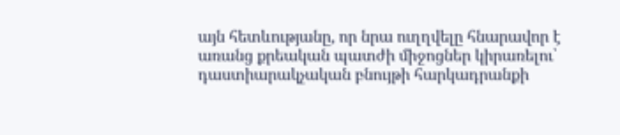այն հետևությանը, որ նրա ուղղվելը հնարավոր է առանց քրեական պատժի միջոցներ կիրառելու՝ դաստիարակչական բնույթի հարկադրանքի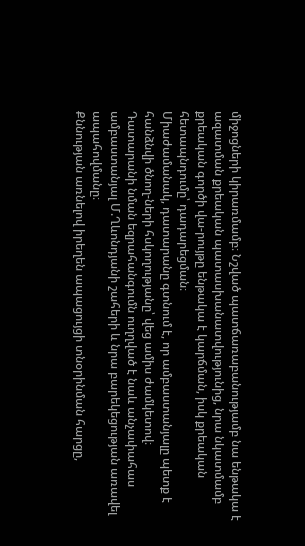միջոցների կիրառմամբ։ Նշված պատճառաբանությամբ նա ենթակա է ազատման քրեական պատասխանատվությունից, նրա նկատմամբ քրեական գործի վա-րույթը ենթակա է կարճման, իսկ քրեական հետապնդումը՝ դադարեցման։
Միաժամանակ, դատարանը գտնում է, որ ամբաստանյալը պետք է հանձնվի ծնող-ների հսկողությանը՝ վեց ամիս ժամկետով։
Դատարանի նման եզրահանգումն ուղղված է նաև անչափահաս ամբաստանյալ Մ.Ղևոնդյանի շահերի և նրա բարեկեցության առավել ապահովմանը։
Քննության առնելով իրեղեն ապացույցի տնօրինման հարցը,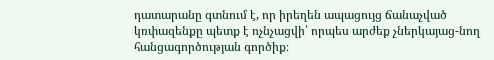դատարանը գտնում է, որ իրեղեն ապացույց ճանաչված կռփազենքը պետք է ոչնչացվի՝ որպես արժեք չներկայաց-նող հանցագործության գործիք։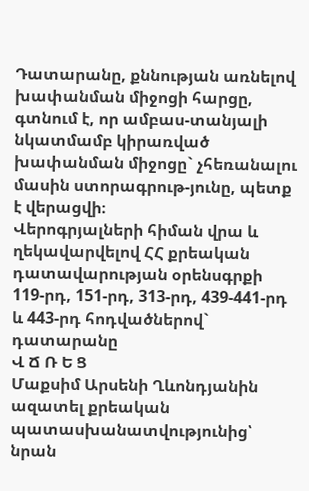Դատարանը, քննության առնելով խափանման միջոցի հարցը, գտնում է, որ ամբաս-տանյալի նկատմամբ կիրառված խափանման միջոցը` չհեռանալու մասին ստորագրութ-յունը, պետք է վերացվի։
Վերոգրյալների հիման վրա և ղեկավարվելով ՀՀ քրեական դատավարության օրենսգրքի 119-րդ, 151-րդ, 313-րդ, 439-441-րդ և 443-րդ հոդվածներով` դատարանը
Վ Ճ Ռ Ե Ց
Մաքսիմ Արսենի Ղևոնդյանին ազատել քրեական պատասխանատվությունից՝ նրան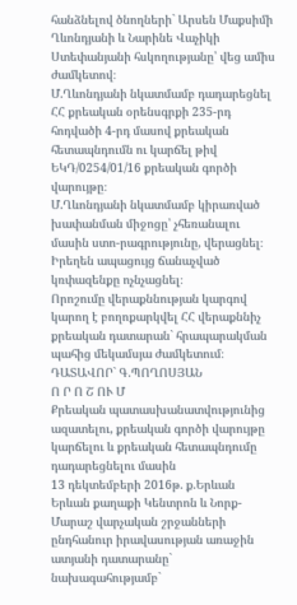հանձնելով ծնողների` Արսեն Մաքսիմի Ղևոնդյանի և Նարինե Վաչիկի Ստեփանյանի հսկողությանը՝ վեց ամիս ժամկետով։
Մ.Ղևոնդյանի նկատմամբ դադարեցնել ՀՀ քրեական օրենսգրքի 235-րդ հոդվածի 4-րդ մասով քրեական հետապնդումն ու կարճել թիվ ԵԿԴ/0254/01/16 քրեական գործի վարույթը։
Մ.Ղևոնդյանի նկատմամբ կիրառված խափանման միջոցը՝ չհեռանալու մասին ստո-րագրությունը, վերացնել։
Իրեղեն ապացույց ճանաչված կռփազենքը ոչնչացնել։
Որոշումը վերաքննության կարգով կարող է բողոքարկվել ՀՀ վերաքննիչ քրեական դատարան` հրապարակման պահից մեկամսյա ժամկետում։
ԴԱՏԱՎՈՐ` Գ.ՊՈՂՈՍՅԱՆ
Ո Ր Ո Շ ՈՒ Մ
Քրեական պատասխանատվությունից ազատելու, քրեական գործի վարույթը կարճելու և քրեական հետապնդումը դադարեցնելու մասին
13 դեկտեմբերի 2016թ. ք.Երևան
Երևան քաղաքի Կենտրոն և Նորք-Մարաշ վարչական շրջանների
ընդհանուր իրավասության առաջին ատյանի դատարանը`
նախագահությամբ`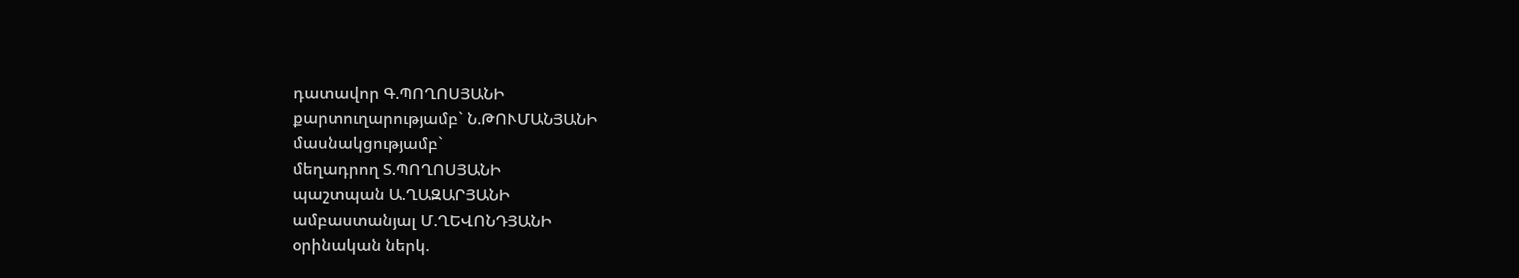դատավոր Գ.ՊՈՂՈՍՅԱՆԻ
քարտուղարությամբ` Ն.ԹՈՒՄԱՆՅԱՆԻ
մասնակցությամբ`
մեղադրող Տ.ՊՈՂՈՍՅԱՆԻ
պաշտպան Ա.ՂԱԶԱՐՅԱՆԻ
ամբաստանյալ Մ.ՂԵՎՈՆԴՅԱՆԻ
օրինական ներկ.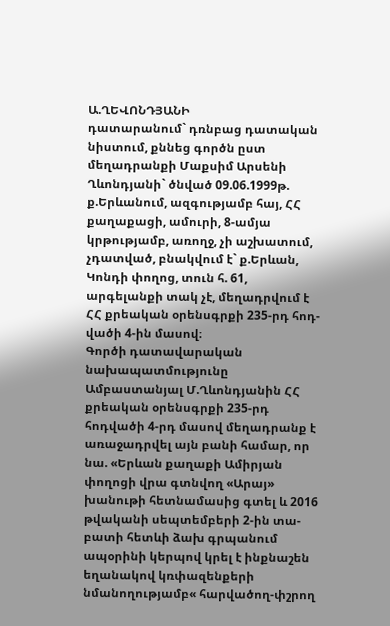Ա.ՂԵՎՈՆԴՅԱՆԻ
դատարանում` դռնբաց դատական նիստում, քննեց գործն ըստ մեղադրանքի Մաքսիմ Արսենի Ղևոնդյանի` ծնված 09.06.1999թ. ք.Երևանում, ազգությամբ հայ, ՀՀ քաղաքացի, ամուրի, 8-ամյա կրթությամբ, առողջ, չի աշխատում, չդատված, բնակվում է` ք.Երևան, Կոնդի փողոց, տուն հ. 61, արգելանքի տակ չէ, մեղադրվում է ՀՀ քրեական օրենսգրքի 235-րդ հոդ-վածի 4-ին մասով։
Գործի դատավարական նախապատմությունը
Ամբաստանյալ Մ.Ղևոնդյանին ՀՀ քրեական օրենսգրքի 235-րդ հոդվածի 4-րդ մասով մեղադրանք է առաջադրվել այն բանի համար, որ նա. «Երևան քաղաքի Ամիրյան փողոցի վրա գտնվող «Արայ» խանութի հետնամասից գտել և 2016 թվականի սեպտեմբերի 2-ին տա-բատի հետևի ձախ գրպանում ապօրինի կերպով կրել է ինքնաշեն եղանակով կռփազենքերի նմանողությամբ« հարվածող-փշրող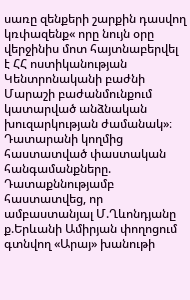սառը զենքերի շարքին դասվող կռփազենք« որը նույն օրը վերջինիս մոտ հայտնաբերվել է ՀՀ ոստիկանության Կենտրոնականի բաժնի Մարաշի բաժանմունքում կատարված անձնական խուզարկության ժամանակ»։
Դատարանի կողմից հաստատված փաստական հանգամանքները.
Դատաքննությամբ հաստատվեց, որ ամբաստանյալ Մ.Ղևոնդյանը ք.Երևանի Ամիրյան փողոցում գտնվող «Արայ» խանութի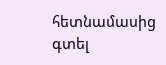հետնամասից գտել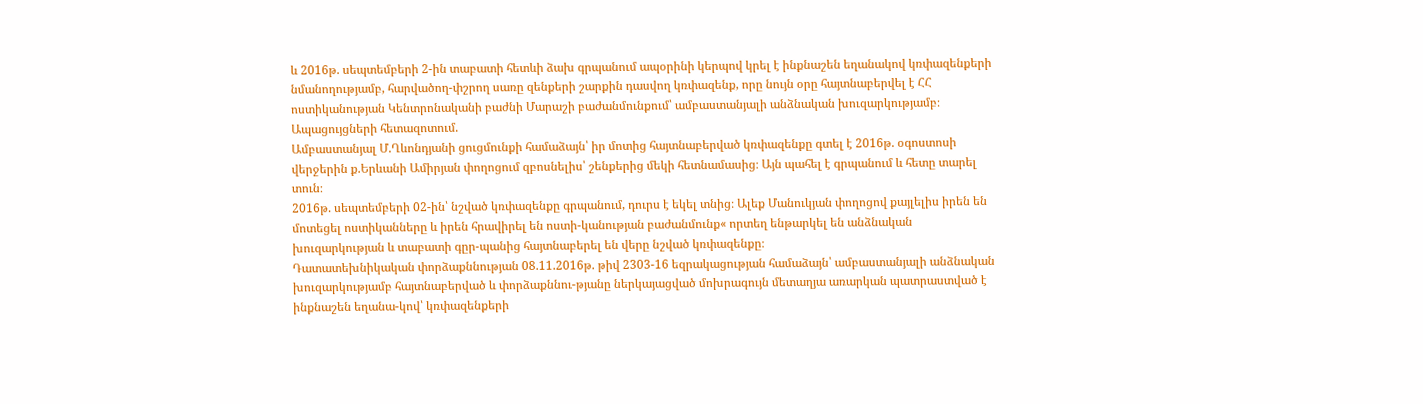և 2016թ. սեպտեմբերի 2-ին տաբատի հետևի ձախ գրպանում ապօրինի կերպով կրել է ինքնաշեն եղանակով կռփազենքերի նմանողությամբ, հարվածող-փշրող սառը զենքերի շարքին դասվող կռփազենք, որը նույն օրը հայտնաբերվել է ՀՀ ոստիկանության Կենտրոնականի բաժնի Մարաշի բաժանմունքում՝ ամբաստանյալի անձնական խուզարկությամբ։
Ապացույցների հետազոտում.
Ամբաստանյալ Մ.Ղևոնդյանի ցուցմունքի համաձայն՝ իր մոտից հայտնաբերված կռփազենքը գտել է 2016թ. օգոստոսի վերջերին ք.Երևանի Ամիրյան փողոցում զբոսնելիս՝ շենքերից մեկի հետնամասից։ Այն պահել է գրպանում և հետը տարել տուն։
2016թ. սեպտեմբերի 02-ին՝ նշված կռփազենքը գրպանում, դուրս է եկել տնից։ Ալեք Մանուկյան փողոցով քայլելիս իրեն են մոտեցել ոստիկանները և իրեն հրավիրել են ոստի-կանության բաժանմունք« որտեղ ենթարկել են անձնական խուզարկության և տաբատի գըր-պանից հայտնաբերել են վերը նշված կռփազենքը։
Դատատեխնիկական փորձաքննության 08.11.2016թ. թիվ 2303-16 եզրակացության համաձայն՝ ամբաստանյալի անձնական խուզարկությամբ հայտնաբերված և փորձաքննու-թյանը ներկայացված մոխրագույն մետաղյա առարկան պատրաստված է ինքնաշեն եղանա-կով՝ կռփազենքերի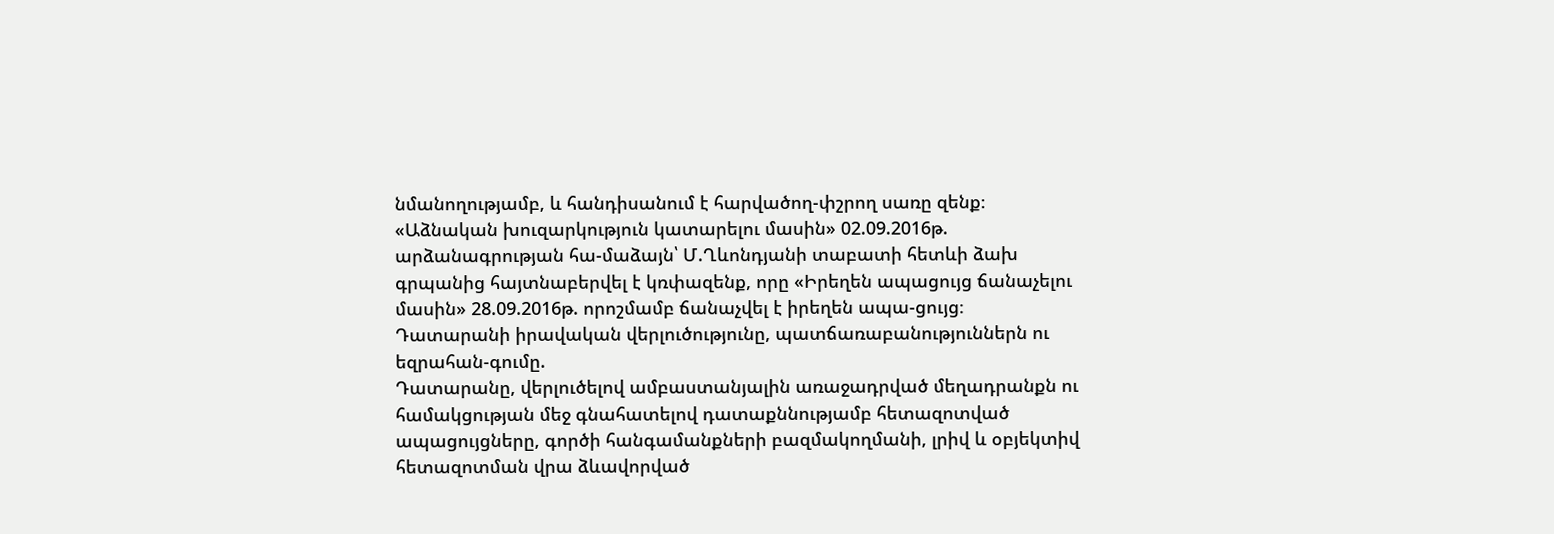նմանողությամբ, և հանդիսանում է հարվածող-փշրող սառը զենք։
«Աձնական խուզարկություն կատարելու մասին» 02.09.2016թ. արձանագրության հա-մաձայն՝ Մ.Ղևոնդյանի տաբատի հետևի ձախ գրպանից հայտնաբերվել է կռփազենք, որը «Իրեղեն ապացույց ճանաչելու մասին» 28.09.2016թ. որոշմամբ ճանաչվել է իրեղեն ապա-ցույց։
Դատարանի իրավական վերլուծությունը, պատճառաբանություններն ու եզրահան-գումը.
Դատարանը, վերլուծելով ամբաստանյալին առաջադրված մեղադրանքն ու համակցության մեջ գնահատելով դատաքննությամբ հետազոտված ապացույցները, գործի հանգամանքների բազմակողմանի, լրիվ և օբյեկտիվ հետազոտման վրա ձևավորված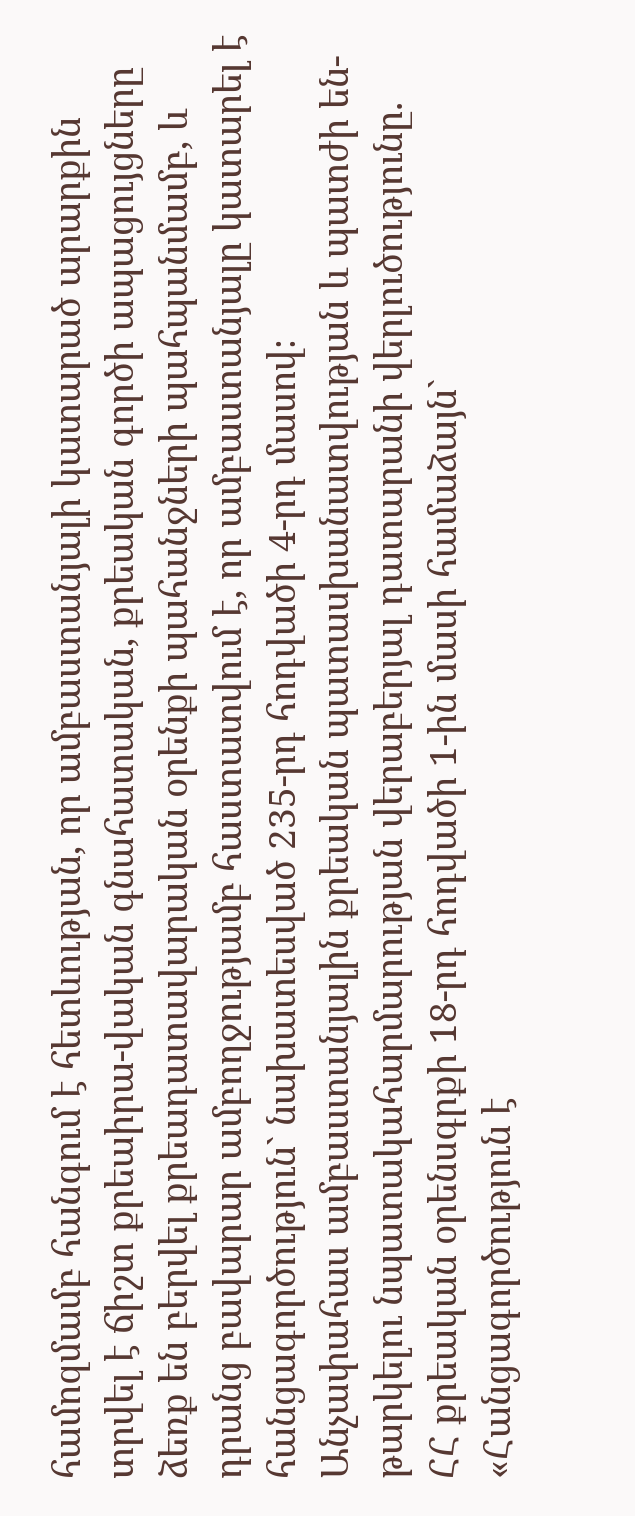համոզմամբ հանգում է հետևության, որ ամբաստանյալի կատարած արարքին տրվել է ճիշտ քրեաիրա-վական գնահատական, քրեական գործի ապացույցները ձեռք են բերվել քրեադատավարական օրենքի պահանջների պահպանմամբ, և դրանց բավարար ամբողջությամբ հաստատվում է, որ ամբաստանյալը կատարել է հանցագործություն` նախատեսված 235-րդ հոդվածի 4-րդ մասով։
Անչափահաս ամբաստանյալին քրեական պատասխանատվության և պատժի են-թարկելու նպատակահարմարության վերաբերյալ դատարանի վերլուծությունը.
ՀՀ քրեական օրենսգրքի 18-րդ հոդվածի 1-ին մասի համաձայն`
«Հանցագործություն է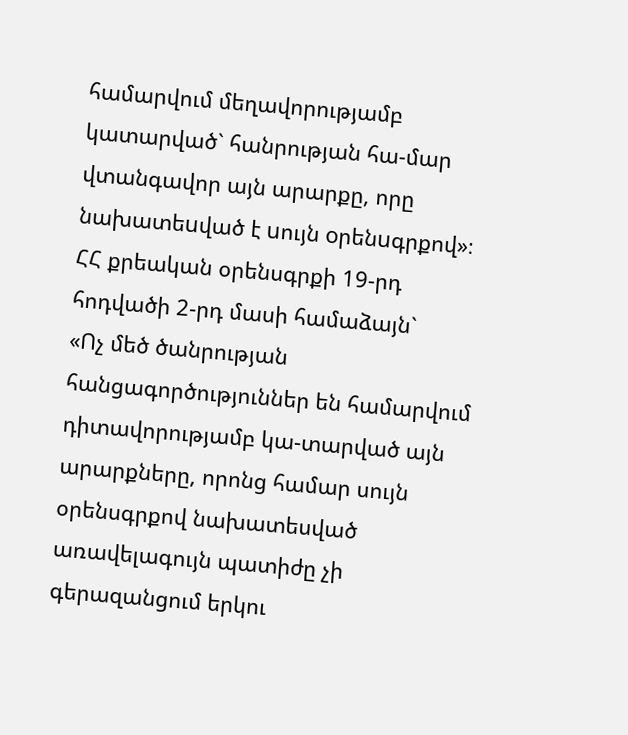համարվում մեղավորությամբ կատարված` հանրության հա-մար վտանգավոր այն արարքը, որը նախատեuված է uույն oրենuգրքով»։
ՀՀ քրեական օրենսգրքի 19-րդ հոդվածի 2-րդ մասի համաձայն`
«Ոչ մեծ ծանրության հանցագործություններ են համարվում դիտավորությամբ կա-տարված այն արարքները, որոնց համար սույն օրենսգրքով նախատեսված առավելագույն պատիժը չի գերազանցում երկու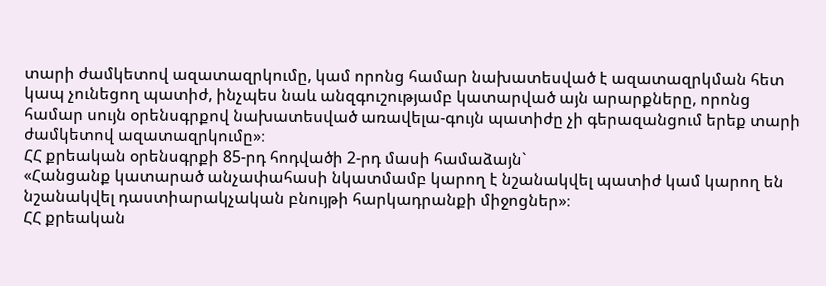տարի ժամկետով ազատազրկումը, կամ որոնց համար նախատեսված է ազատազրկման հետ կապ չունեցող պատիժ, ինչպես նաև անզգուշությամբ կատարված այն արարքները, որոնց համար սույն օրենսգրքով նախատեսված առավելա-գույն պատիժը չի գերազանցում երեք տարի ժամկետով ազատազրկումը»։
ՀՀ քրեական օրենսգրքի 85-րդ հոդվածի 2-րդ մասի համաձայն`
«Հանցանք կատարած անչափահասի նկատմամբ կարող է նշանակվել պատիժ կամ կարող են նշանակվել դաստիարակչական բնույթի հարկադրանքի միջոցներ»։
ՀՀ քրեական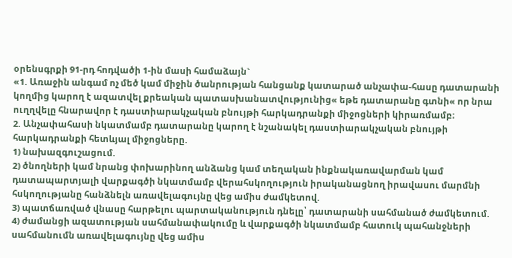օրենսգրքի 91-րդ հոդվածի 1-ին մասի համաձայն`
«1. Առաջին անգամ ոչ մեծ կամ միջին ծանրության հանցանք կատարած անչափա-հասը դատարանի կողմից կարող է ազատվել քրեական պատասխանատվությունից« եթե դատարանը գտնի« որ նրա ուղղվելը հնարավոր է դաստիարակչական բնույթի հարկադրանքի միջոցների կիրառմամբ։
2. Անչափահասի նկատմամբ դատարանը կարող է նշանակել դաստիարակչական բնույթի հարկադրանքի հետևյալ միջոցները.
1) նախազգուշացում.
2) ծնողների կամ նրանց փոխարինող անձանց կամ տեղական ինքնակառավարման կամ դատապարտյալի վարքագծի նկատմամբ վերահսկողություն իրականացնող իրավասու մարմնի հսկողությանը հանձնելն առավելագույնը վեց ամիս ժամկետով.
3) պատճառված վնասը հարթելու պարտականություն դնելը՝ դատարանի սահմանած ժամկետում.
4) ժամանցի ազատության սահմանափակումը և վարքագծի նկատմամբ հատուկ պահանջների սահմանումն առավելագույնը վեց ամիս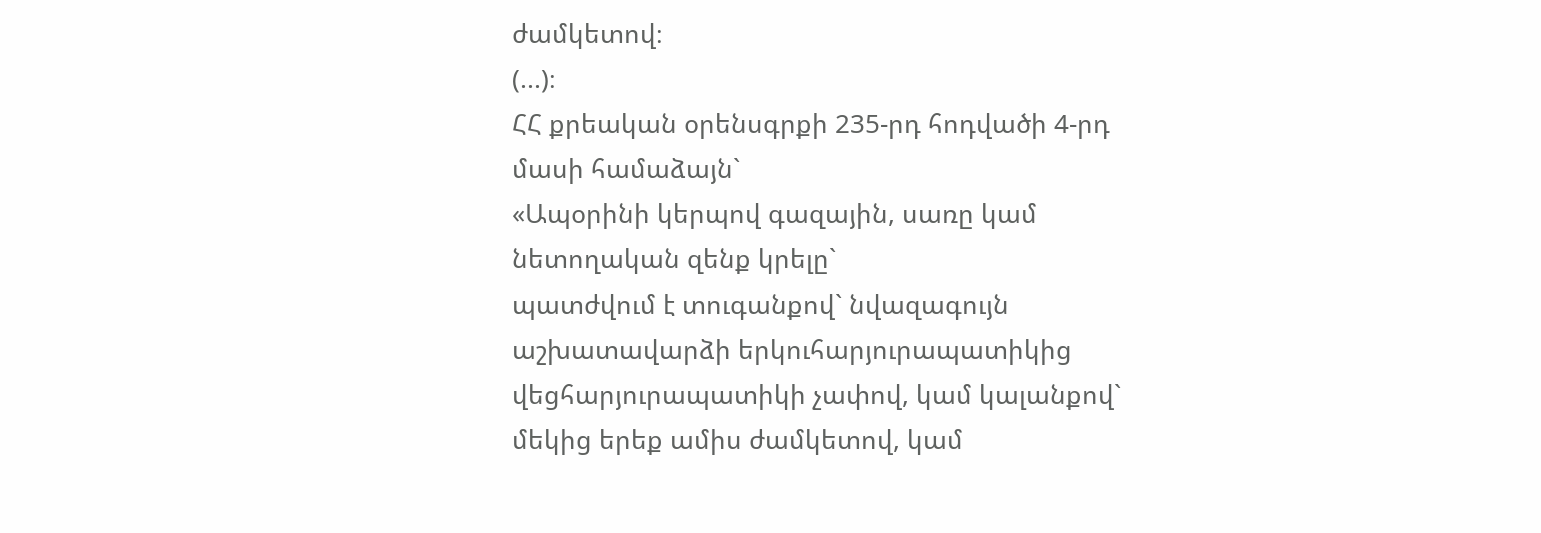ժամկետով։
(...)։
ՀՀ քրեական օրենսգրքի 235-րդ հոդվածի 4-րդ մասի համաձայն`
«Ապօրինի կերպով գազային, սառը կամ նետողական զենք կրելը`
պատժվում է տուգանքով` նվազագույն աշխատավարձի երկուհարյուրապատիկից վեցհարյուրապատիկի չափով, կամ կալանքով` մեկից երեք ամիս ժամկետով, կամ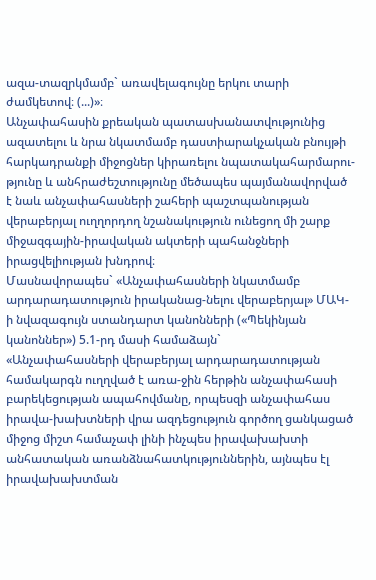ազա-տազրկմամբ` առավելագույնը երկու տարի ժամկետով։ (...)»։
Անչափահասին քրեական պատասխանատվությունից ազատելու և նրա նկատմամբ դաստիարակչական բնույթի հարկադրանքի միջոցներ կիրառելու նպատակահարմարու-թյունը և անհրաժեշտությունը մեծապես պայմանավորված է նաև անչափահասների շահերի պաշտպանության վերաբերյալ ուղղորդող նշանակություն ունեցող մի շարք միջազգային-իրավական ակտերի պահանջների իրացվելիության խնդրով։
Մասնավորապես` «Անչափահասների նկատմամբ արդարադատություն իրականաց-նելու վերաբերյալ» ՄԱԿ-ի նվազագույն ստանդարտ կանոնների («Պեկինյան կանոններ») 5.1-րդ մասի համաձայն`
«Անչափահասների վերաբերյալ արդարադատության համակարգն ուղղված է առա-ջին հերթին անչափահասի բարեկեցության ապահովմանը, որպեսզի անչափահաս իրավա-խախտների վրա ազդեցություն գործող ցանկացած միջոց միշտ համաչափ լինի ինչպես իրավախախտի անհատական առանձնահատկություններին, այնպես էլ իրավախախտման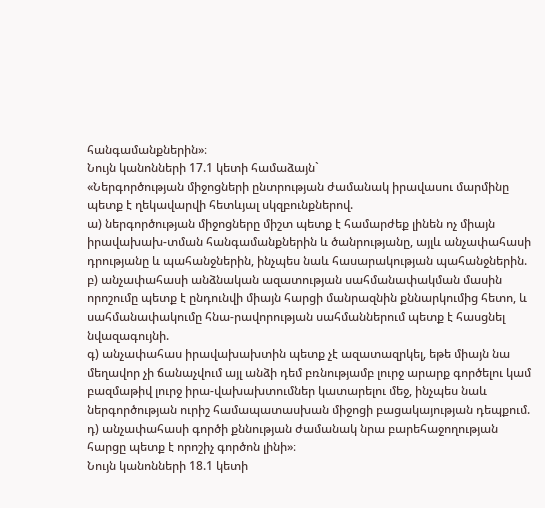հանգամանքներին»։
Նույն կանոնների 17.1 կետի համաձայն`
«Ներգործության միջոցների ընտրության ժամանակ իրավասու մարմինը պետք է ղեկավարվի հետևյալ սկզբունքներով.
ա) ներգործության միջոցները միշտ պետք է համարժեք լինեն ոչ միայն իրավախախ-տման հանգամանքներին և ծանրությանը, այլև անչափահասի դրությանը և պահանջներին, ինչպես նաև հասարակության պահանջներին.
բ) անչափահասի անձնական ազատության սահմանափակման մասին որոշումը պետք է ընդունվի միայն հարցի մանրազնին քննարկումից հետո, և սահմանափակումը հնա-րավորության սահմաններում պետք է հասցնել նվազագույնի.
գ) անչափահաս իրավախախտին պետք չէ ազատազրկել, եթե միայն նա մեղավոր չի ճանաչվում այլ անձի դեմ բռնությամբ լուրջ արարք գործելու կամ բազմաթիվ լուրջ իրա-վախախտումներ կատարելու մեջ, ինչպես նաև ներգործության ուրիշ համապատասխան միջոցի բացակայության դեպքում.
դ) անչափահասի գործի քննության ժամանակ նրա բարեհաջողության հարցը պետք է որոշիչ գործոն լինի»։
Նույն կանոնների 18.1 կետի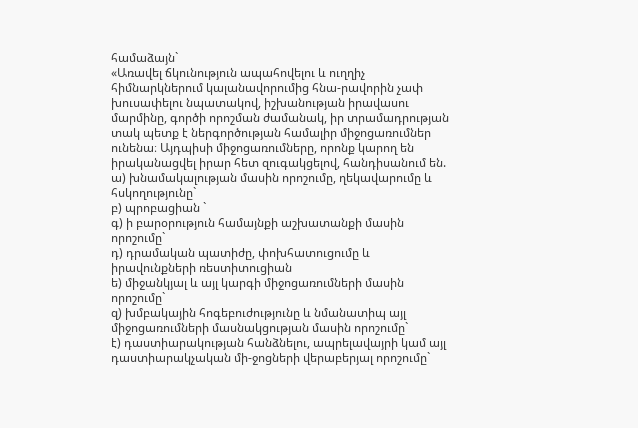համաձայն`
«Առավել ճկունություն ապահովելու և ուղղիչ հիմնարկներում կալանավորումից հնա-րավորին չափ խուսափելու նպատակով, իշխանության իրավասու մարմինը, գործի որոշման ժամանակ, իր տրամադրության տակ պետք է ներգործության համալիր միջոցառումներ ունենա։ Այդպիսի միջոցառումները, որոնք կարող են իրականացվել իրար հետ զուգակցելով, հանդիսանում են.
ա) խնամակալության մասին որոշումը, ղեկավարումը և հսկողությունը`
բ) պրոբացիան `
գ) ի բարօրություն համայնքի աշխատանքի մասին որոշումը`
դ) դրամական պատիժը, փոխհատուցումը և իրավունքների ռեստիտուցիան
ե) միջանկյալ և այլ կարգի միջոցառումների մասին որոշումը`
զ) խմբակային հոգեբուժությունը և նմանատիպ այլ միջոցառումների մասնակցության մասին որոշումը`
է) դաստիարակության հանձնելու, ապրելավայրի կամ այլ դաստիարակչական մի-ջոցների վերաբերյալ որոշումը`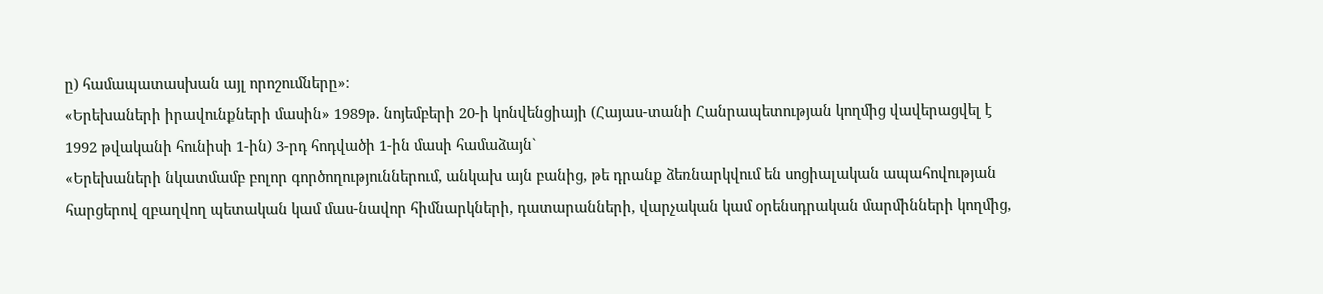ը) համապատասխան այլ որոշումները»։
«Երեխաների իրավունքների մասին» 1989թ. նոյեմբերի 20-ի կոնվենցիայի (Հայաս-տանի Հանրապետության կողմից վավերացվել է 1992 թվականի հունիսի 1-ին) 3-րդ հոդվածի 1-ին մասի համաձայն`
«Երեխաների նկատմամբ բոլոր գործողություններում, անկախ այն բանից, թե դրանք ձեռնարկվում են սոցիալական ապահովության հարցերով զբաղվող պետական կամ մաս-նավոր հիմնարկների, դատարանների, վարչական կամ օրենսդրական մարմինների կողմից,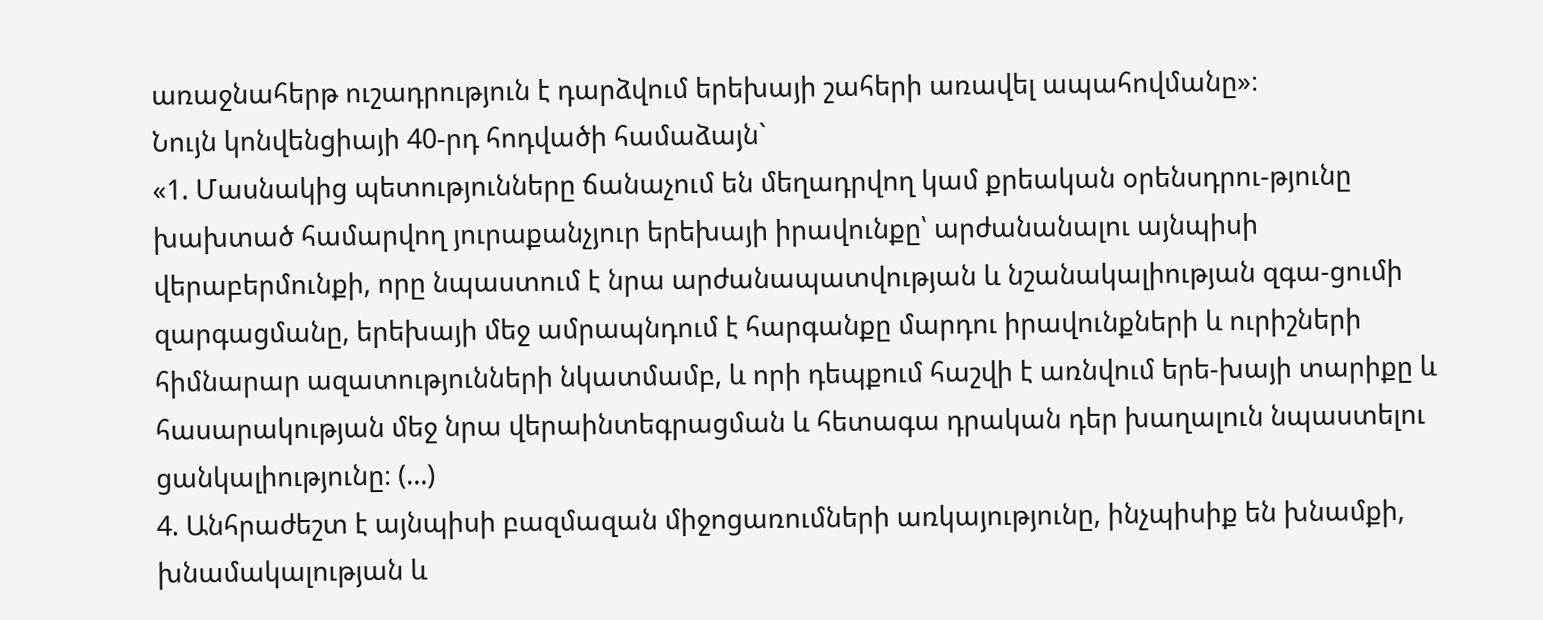առաջնահերթ ուշադրություն է դարձվում երեխայի շահերի առավել ապահովմանը»։
Նույն կոնվենցիայի 40-րդ հոդվածի համաձայն`
«1. Մասնակից պետությունները ճանաչում են մեղադրվող կամ քրեական օրենսդրու-թյունը խախտած համարվող յուրաքանչյուր երեխայի իրավունքը՝ արժանանալու այնպիսի վերաբերմունքի, որը նպաստում է նրա արժանապատվության և նշանակալիության զգա-ցումի զարգացմանը, երեխայի մեջ ամրապնդում է հարգանքը մարդու իրավունքների և ուրիշների հիմնարար ազատությունների նկատմամբ, և որի դեպքում հաշվի է առնվում երե-խայի տարիքը և հասարակության մեջ նրա վերաինտեգրացման և հետագա դրական դեր խաղալուն նպաստելու ցանկալիությունը։ (…)
4. Անհրաժեշտ է այնպիսի բազմազան միջոցառումների առկայությունը, ինչպիսիք են խնամքի, խնամակալության և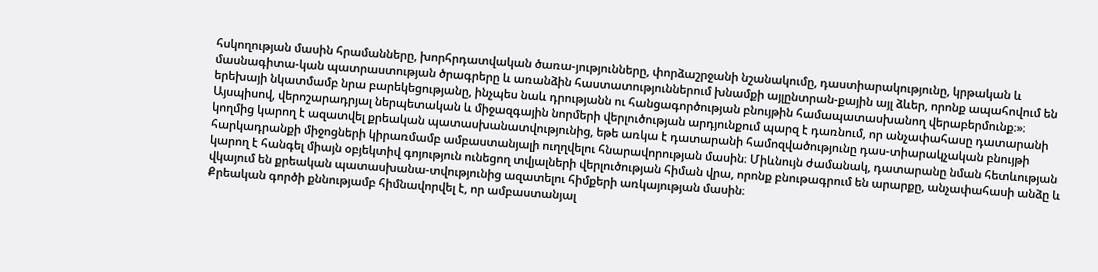հսկողության մասին հրամանները, խորհրդատվական ծառա-յությունները, փորձաշրջանի նշանակումը, դաստիարակությունը, կրթական և մասնագիտա-կան պատրաստության ծրագրերը և առանձին հաստատություններում խնամքի այլընտրան-քային այլ ձևեր, որոնք ապահովում են երեխայի նկատմամբ նրա բարեկեցությանը, ինչպես նաև դրությանն ու հանցագործության բնույթին համապատասխանող վերաբերմունք։»։
Այսպիսով, վերոշարադրյալ ներպետական և միջազգային նորմերի վերլուծության արդյունքում պարզ է դառնում, որ անչափահասը դատարանի կողմից կարող է ազատվել քրեական պատասխանատվությունից, եթե առկա է դատարանի համոզվածությունը դաս-տիարակչական բնույթի հարկադրանքի միջոցների կիրառմամբ ամբաստանյալի ուղղվելու հնարավորության մասին։ Միևնույն ժամանակ, դատարանը նման հետևության կարող է հանգել միայն օբյեկտիվ գոյություն ունեցող տվյալների վերլուծության հիման վրա, որոնք բնութագրում են արարքը, անչափահասի անձը և վկայում են քրեական պատասխանա-տվությունից ազատելու հիմքերի առկայության մասին։
Քրեական գործի քննությամբ հիմնավորվել է, որ ամբաստանյալ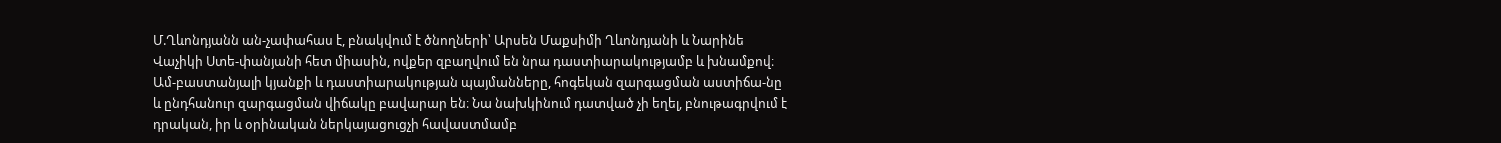Մ.Ղևոնդյանն ան-չափահաս է, բնակվում է ծնողների՝ Արսեն Մաքսիմի Ղևոնդյանի և Նարինե Վաչիկի Ստե-փանյանի հետ միասին, ովքեր զբաղվում են նրա դաստիարակությամբ և խնամքով։ Ամ-բաստանյալի կյանքի և դաստիարակության պայմանները, հոգեկան զարգացման աստիճա-նը և ընդհանուր զարգացման վիճակը բավարար են։ Նա նախկինում դատված չի եղել, բնութագրվում է դրական, իր և օրինական ներկայացուցչի հավաստմամբ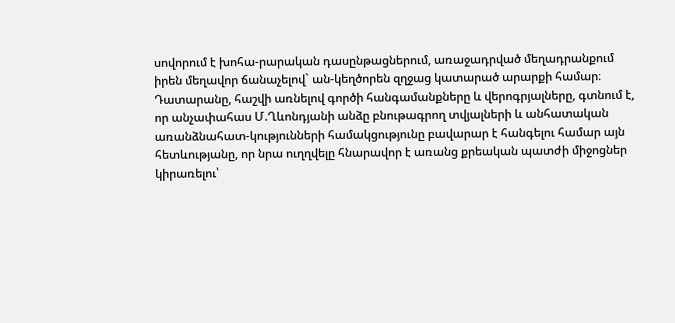սովորում է խոհա-րարական դասընթացներում, առաջադրված մեղադրանքում իրեն մեղավոր ճանաչելով` ան-կեղծորեն զղջաց կատարած արարքի համար։
Դատարանը, հաշվի առնելով գործի հանգամանքները և վերոգրյալները, գտնում է, որ անչափահաս Մ.Ղևոնդյանի անձը բնութագրող տվյալների և անհատական առանձնահատ-կությունների համակցությունը բավարար է հանգելու համար այն հետևությանը, որ նրա ուղղվելը հնարավոր է առանց քրեական պատժի միջոցներ կիրառելու՝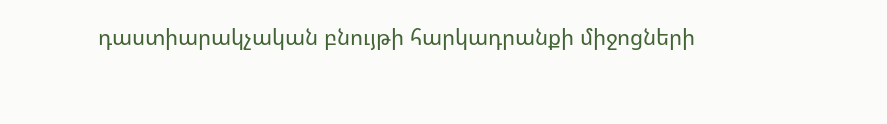դաստիարակչական բնույթի հարկադրանքի միջոցների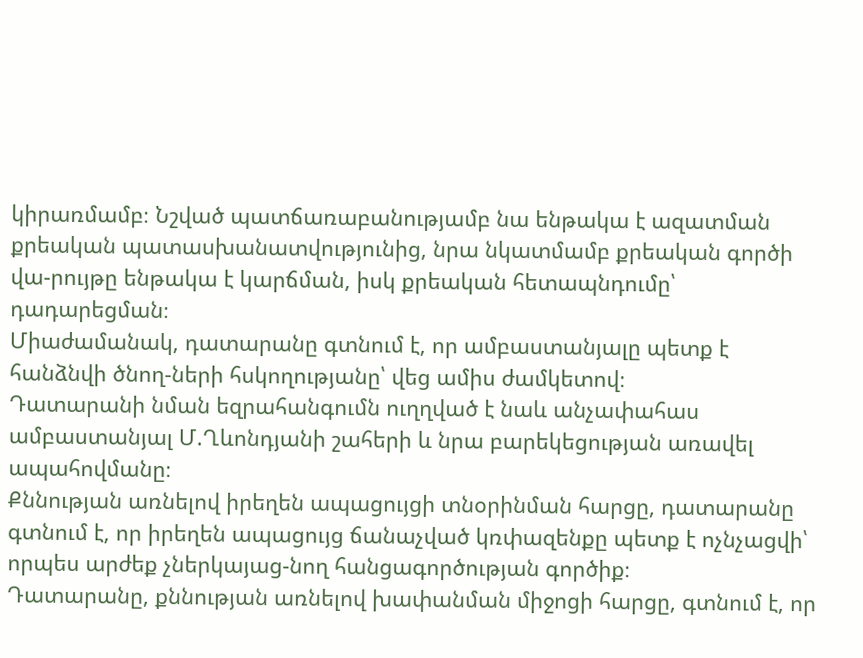կիրառմամբ։ Նշված պատճառաբանությամբ նա ենթակա է ազատման քրեական պատասխանատվությունից, նրա նկատմամբ քրեական գործի վա-րույթը ենթակա է կարճման, իսկ քրեական հետապնդումը՝ դադարեցման։
Միաժամանակ, դատարանը գտնում է, որ ամբաստանյալը պետք է հանձնվի ծնող-ների հսկողությանը՝ վեց ամիս ժամկետով։
Դատարանի նման եզրահանգումն ուղղված է նաև անչափահաս ամբաստանյալ Մ.Ղևոնդյանի շահերի և նրա բարեկեցության առավել ապահովմանը։
Քննության առնելով իրեղեն ապացույցի տնօրինման հարցը, դատարանը գտնում է, որ իրեղեն ապացույց ճանաչված կռփազենքը պետք է ոչնչացվի՝ որպես արժեք չներկայաց-նող հանցագործության գործիք։
Դատարանը, քննության առնելով խափանման միջոցի հարցը, գտնում է, որ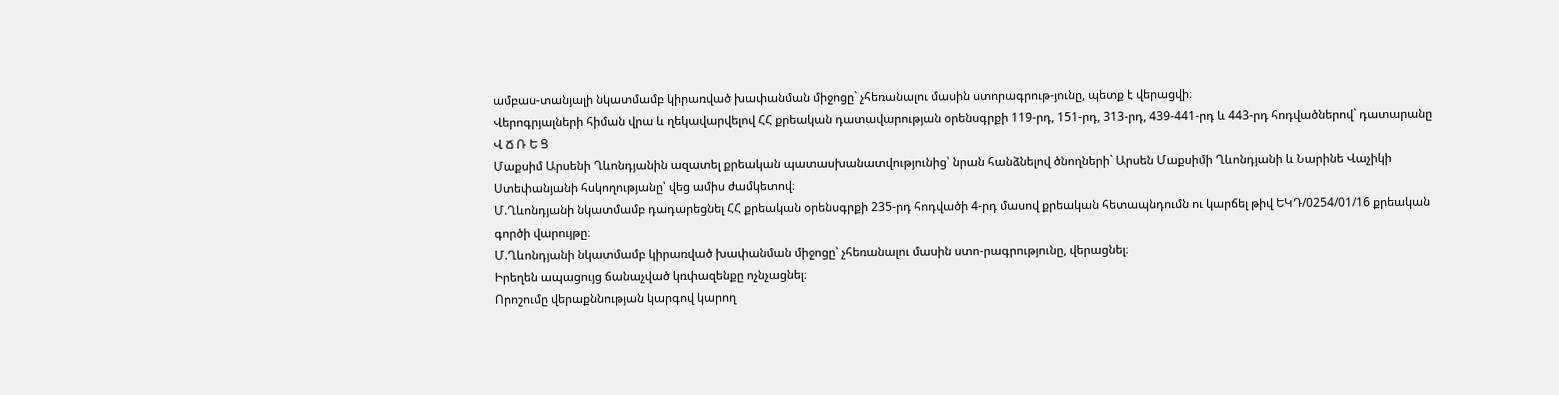ամբաս-տանյալի նկատմամբ կիրառված խափանման միջոցը` չհեռանալու մասին ստորագրութ-յունը, պետք է վերացվի։
Վերոգրյալների հիման վրա և ղեկավարվելով ՀՀ քրեական դատավարության օրենսգրքի 119-րդ, 151-րդ, 313-րդ, 439-441-րդ և 443-րդ հոդվածներով` դատարանը
Վ Ճ Ռ Ե Ց
Մաքսիմ Արսենի Ղևոնդյանին ազատել քրեական պատասխանատվությունից՝ նրան հանձնելով ծնողների` Արսեն Մաքսիմի Ղևոնդյանի և Նարինե Վաչիկի Ստեփանյանի հսկողությանը՝ վեց ամիս ժամկետով։
Մ.Ղևոնդյանի նկատմամբ դադարեցնել ՀՀ քրեական օրենսգրքի 235-րդ հոդվածի 4-րդ մասով քրեական հետապնդումն ու կարճել թիվ ԵԿԴ/0254/01/16 քրեական գործի վարույթը։
Մ.Ղևոնդյանի նկատմամբ կիրառված խափանման միջոցը՝ չհեռանալու մասին ստո-րագրությունը, վերացնել։
Իրեղեն ապացույց ճանաչված կռփազենքը ոչնչացնել։
Որոշումը վերաքննության կարգով կարող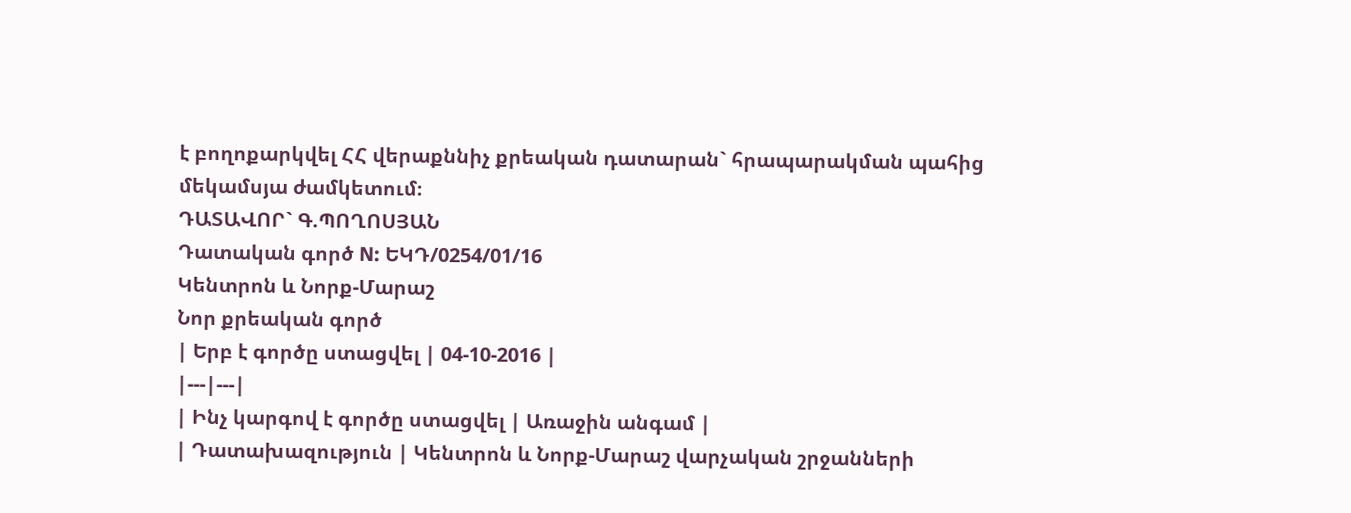է բողոքարկվել ՀՀ վերաքննիչ քրեական դատարան` հրապարակման պահից մեկամսյա ժամկետում։
ԴԱՏԱՎՈՐ` Գ.ՊՈՂՈՍՅԱՆ
Դատական գործ N: ԵԿԴ/0254/01/16
Կենտրոն և Նորք-Մարաշ
Նոր քրեական գործ
| Երբ է գործը ստացվել | 04-10-2016 |
|---|---|
| Ինչ կարգով է գործը ստացվել | Առաջին անգամ |
| Դատախազություն | Կենտրոն և Նորք-Մարաշ վարչական շրջանների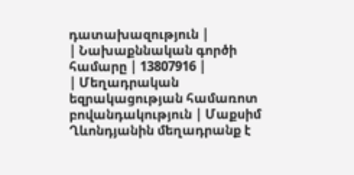դատախազություն |
| Նախաքննական գործի համարը | 13807916 |
| Մեղադրական եզրակացության համառոտ բովանդակություն | Մաքսիմ Ղևոնդյանին մեղադրանք է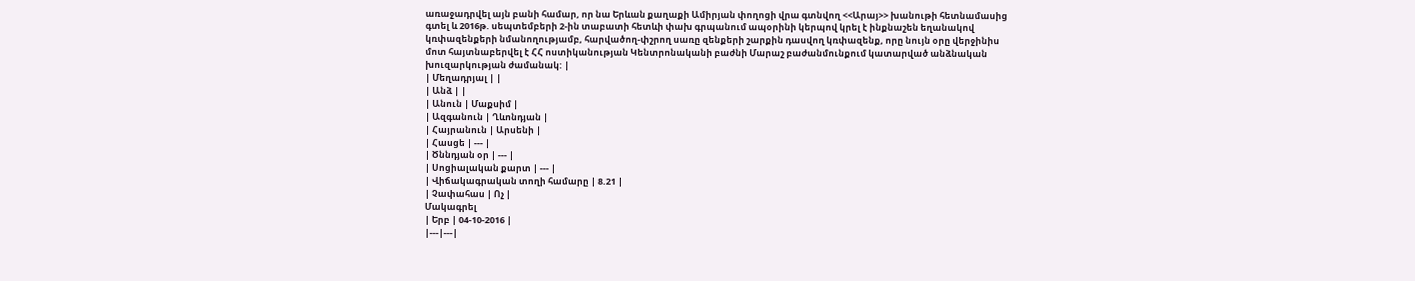առաջադրվել այն բանի համար, որ նա Երևան քաղաքի Ամիրյան փողոցի վրա գտնվող <<Արայ>> խանութի հետնամասից գտել և 2016թ. սեպտեմբերի 2-ին տաբատի հետևի փախ գրպանում ապօրինի կերպով կրել է ինքնաշեն եղանակով կռփազենքերի նմանողությամբ, հարվածող-փշրող սառը զենքերի շարքին դասվող կռփազենք, որը նույն օրը վերջինիս մոտ հայտնաբերվել է ՀՀ ոստիկանության Կենտրոնականի բաժնի Մարաշ բաժանմունքում կատարված անձնական խուզարկության ժամանակ: |
| Մեղադրյալ | |
| Անձ | |
| Անուն | Մաքսիմ |
| Ազգանուն | Ղևոնդյան |
| Հայրանուն | Արսենի |
| Հասցե | --- |
| Ծննդյան օր | --- |
| Սոցիալական քարտ | --- |
| Վիճակագրական տողի համարը | 8.21 |
| Չափահաս | Ոչ |
Մակագրել
| Երբ | 04-10-2016 |
|---|---|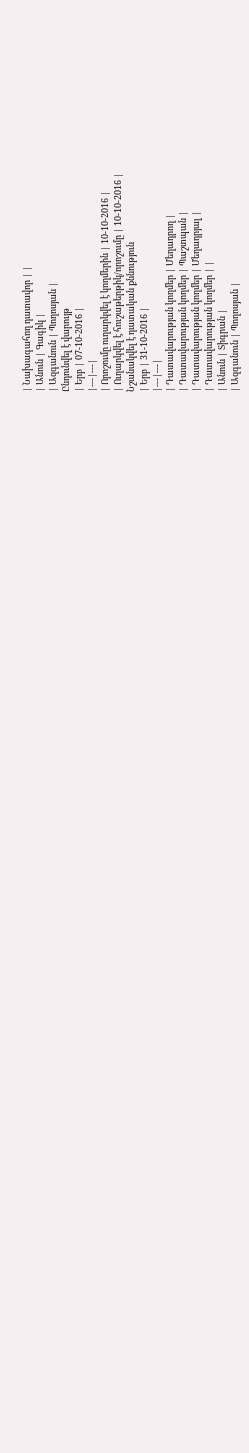| Նախագահող դատավոր | |
| Անուն | Գագիկ |
| Ազգանուն | Պողոսյան |
Ընդունվել է վարույթ
| Երբ | 07-10-2016 |
|---|---|
| Որոշումը ուղարկվել է կողմերին | 10-10-2016 |
| Ուղարկվել է հուշաթերթիկ/որոշումը | 10-10-2016 |
Նշանակվել է դատական քննություն
| Երբ | 31-10-2016 |
|---|---|
| Դատավարության կողմեր | Մեղադրող |
| Դատավարության կողմեր | Պաշտպան |
| Դատավարության կողմեր | Մեղադրյալ |
| Դատավարության կողմեր | |
| Անուն | Տիգրան |
| Ազգանուն | Պողոսյան |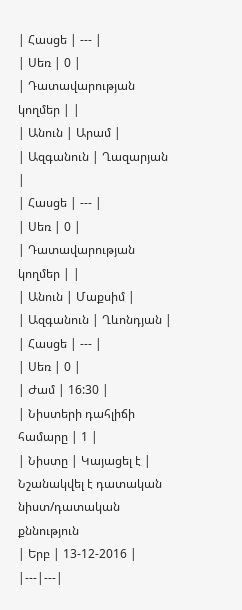| Հասցե | --- |
| Սեռ | 0 |
| Դատավարության կողմեր | |
| Անուն | Արամ |
| Ազգանուն | Ղազարյան |
| Հասցե | --- |
| Սեռ | 0 |
| Դատավարության կողմեր | |
| Անուն | Մաքսիմ |
| Ազգանուն | Ղևոնդյան |
| Հասցե | --- |
| Սեռ | 0 |
| Ժամ | 16:30 |
| Նիստերի դահլիճի համարը | 1 |
| Նիստը | Կայացել է |
Նշանակվել է դատական նիստ/դատական քննություն
| Երբ | 13-12-2016 |
|---|---|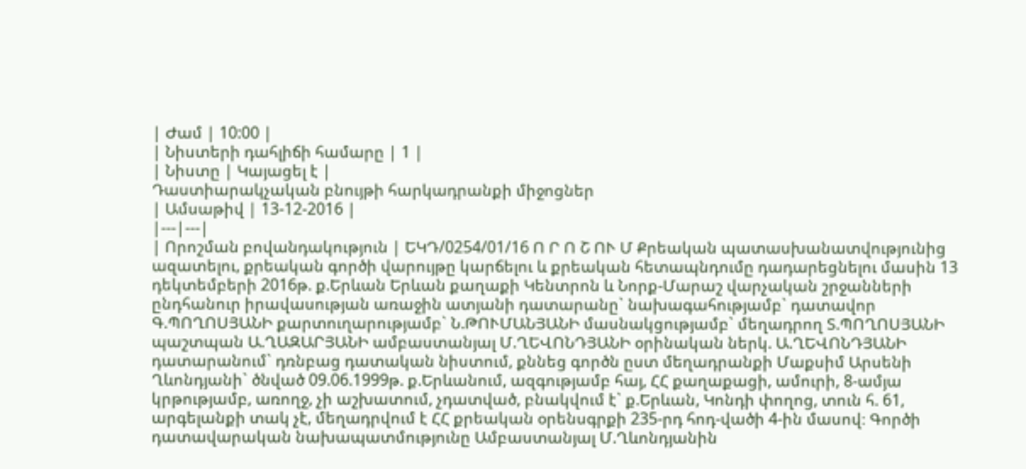| Ժամ | 10:00 |
| Նիստերի դահլիճի համարը | 1 |
| Նիստը | Կայացել է |
Դաստիարակչական բնույթի հարկադրանքի միջոցներ
| Ամսաթիվ | 13-12-2016 |
|---|---|
| Որոշման բովանդակություն | ԵԿԴ/0254/01/16 Ո Ր Ո Շ ՈՒ Մ Քրեական պատասխանատվությունից ազատելու, քրեական գործի վարույթը կարճելու և քրեական հետապնդումը դադարեցնելու մասին 13 դեկտեմբերի 2016թ. ք.Երևան Երևան քաղաքի Կենտրոն և Նորք-Մարաշ վարչական շրջանների ընդհանուր իրավասության առաջին ատյանի դատարանը` նախագահությամբ` դատավոր Գ.ՊՈՂՈՍՅԱՆԻ քարտուղարությամբ` Ն.ԹՈՒՄԱՆՅԱՆԻ մասնակցությամբ` մեղադրող Տ.ՊՈՂՈՍՅԱՆԻ պաշտպան Ա.ՂԱԶԱՐՅԱՆԻ ամբաստանյալ Մ.ՂԵՎՈՆԴՅԱՆԻ օրինական ներկ. Ա.ՂԵՎՈՆԴՅԱՆԻ դատարանում` դռնբաց դատական նիստում, քննեց գործն ըստ մեղադրանքի Մաքսիմ Արսենի Ղևոնդյանի` ծնված 09.06.1999թ. ք.Երևանում, ազգությամբ հայ, ՀՀ քաղաքացի, ամուրի, 8-ամյա կրթությամբ, առողջ, չի աշխատում, չդատված, բնակվում է` ք.Երևան, Կոնդի փողոց, տուն հ. 61, արգելանքի տակ չէ, մեղադրվում է ՀՀ քրեական օրենսգրքի 235-րդ հոդ-վածի 4-ին մասով։ Գործի դատավարական նախապատմությունը Ամբաստանյալ Մ.Ղևոնդյանին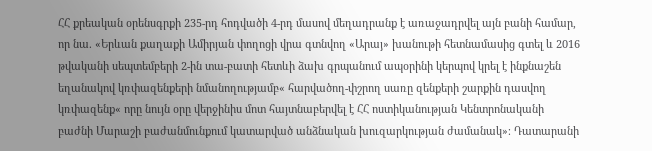ՀՀ քրեական օրենսգրքի 235-րդ հոդվածի 4-րդ մասով մեղադրանք է առաջադրվել այն բանի համար, որ նա. «Երևան քաղաքի Ամիրյան փողոցի վրա գտնվող «Արայ» խանութի հետնամասից գտել և 2016 թվականի սեպտեմբերի 2-ին տա-բատի հետևի ձախ գրպանում ապօրինի կերպով կրել է ինքնաշեն եղանակով կռփազենքերի նմանողությամբ« հարվածող-փշրող սառը զենքերի շարքին դասվող կռփազենք« որը նույն օրը վերջինիս մոտ հայտնաբերվել է ՀՀ ոստիկանության Կենտրոնականի բաժնի Մարաշի բաժանմունքում կատարված անձնական խուզարկության ժամանակ»։ Դատարանի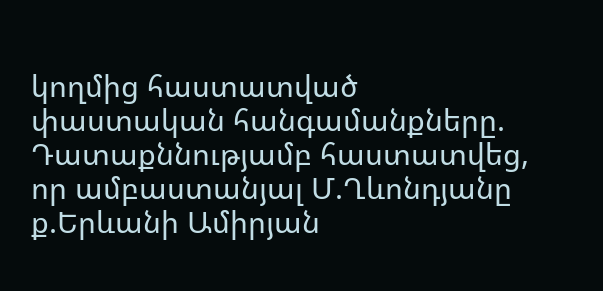կողմից հաստատված փաստական հանգամանքները. Դատաքննությամբ հաստատվեց, որ ամբաստանյալ Մ.Ղևոնդյանը ք.Երևանի Ամիրյան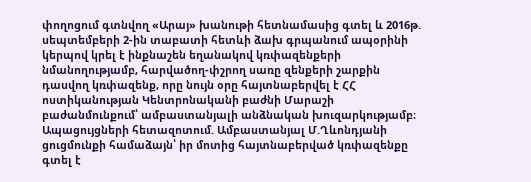փողոցում գտնվող «Արայ» խանութի հետնամասից գտել և 2016թ. սեպտեմբերի 2-ին տաբատի հետևի ձախ գրպանում ապօրինի կերպով կրել է ինքնաշեն եղանակով կռփազենքերի նմանողությամբ, հարվածող-փշրող սառը զենքերի շարքին դասվող կռփազենք, որը նույն օրը հայտնաբերվել է ՀՀ ոստիկանության Կենտրոնականի բաժնի Մարաշի բաժանմունքում՝ ամբաստանյալի անձնական խուզարկությամբ։ Ապացույցների հետազոտում. Ամբաստանյալ Մ.Ղևոնդյանի ցուցմունքի համաձայն՝ իր մոտից հայտնաբերված կռփազենքը գտել է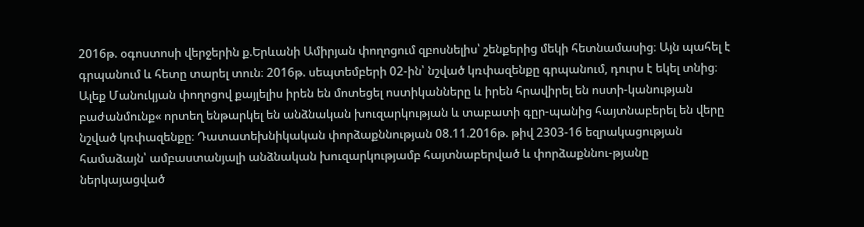2016թ. օգոստոսի վերջերին ք.Երևանի Ամիրյան փողոցում զբոսնելիս՝ շենքերից մեկի հետնամասից։ Այն պահել է գրպանում և հետը տարել տուն։ 2016թ. սեպտեմբերի 02-ին՝ նշված կռփազենքը գրպանում, դուրս է եկել տնից։ Ալեք Մանուկյան փողոցով քայլելիս իրեն են մոտեցել ոստիկանները և իրեն հրավիրել են ոստի-կանության բաժանմունք« որտեղ ենթարկել են անձնական խուզարկության և տաբատի գըր-պանից հայտնաբերել են վերը նշված կռփազենքը։ Դատատեխնիկական փորձաքննության 08.11.2016թ. թիվ 2303-16 եզրակացության համաձայն՝ ամբաստանյալի անձնական խուզարկությամբ հայտնաբերված և փորձաքննու-թյանը ներկայացված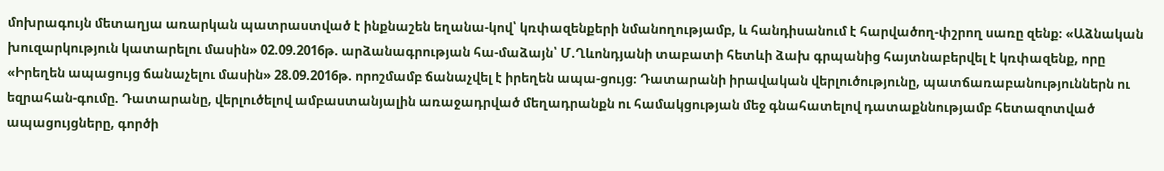մոխրագույն մետաղյա առարկան պատրաստված է ինքնաշեն եղանա-կով՝ կռփազենքերի նմանողությամբ, և հանդիսանում է հարվածող-փշրող սառը զենք։ «Աձնական խուզարկություն կատարելու մասին» 02.09.2016թ. արձանագրության հա-մաձայն՝ Մ.Ղևոնդյանի տաբատի հետևի ձախ գրպանից հայտնաբերվել է կռփազենք, որը «Իրեղեն ապացույց ճանաչելու մասին» 28.09.2016թ. որոշմամբ ճանաչվել է իրեղեն ապա-ցույց։ Դատարանի իրավական վերլուծությունը, պատճառաբանություններն ու եզրահան-գումը. Դատարանը, վերլուծելով ամբաստանյալին առաջադրված մեղադրանքն ու համակցության մեջ գնահատելով դատաքննությամբ հետազոտված ապացույցները, գործի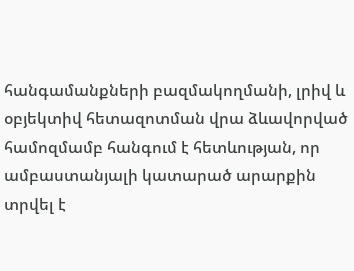հանգամանքների բազմակողմանի, լրիվ և օբյեկտիվ հետազոտման վրա ձևավորված համոզմամբ հանգում է հետևության, որ ամբաստանյալի կատարած արարքին տրվել է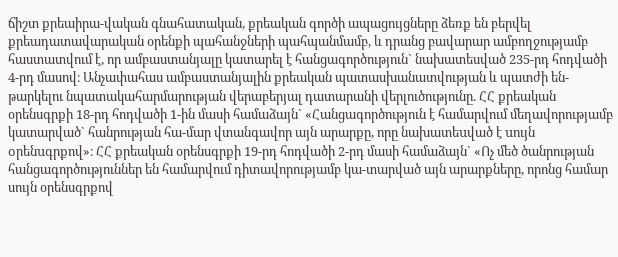ճիշտ քրեաիրա-վական գնահատական, քրեական գործի ապացույցները ձեռք են բերվել քրեադատավարական օրենքի պահանջների պահպանմամբ, և դրանց բավարար ամբողջությամբ հաստատվում է, որ ամբաստանյալը կատարել է հանցագործություն` նախատեսված 235-րդ հոդվածի 4-րդ մասով։ Անչափահաս ամբաստանյալին քրեական պատասխանատվության և պատժի են-թարկելու նպատակահարմարության վերաբերյալ դատարանի վերլուծությունը. ՀՀ քրեական օրենսգրքի 18-րդ հոդվածի 1-ին մասի համաձայն` «Հանցագործություն է համարվում մեղավորությամբ կատարված` հանրության հա-մար վտանգավոր այն արարքը, որը նախատեuված է uույն oրենuգրքով»։ ՀՀ քրեական օրենսգրքի 19-րդ հոդվածի 2-րդ մասի համաձայն` «Ոչ մեծ ծանրության հանցագործություններ են համարվում դիտավորությամբ կա-տարված այն արարքները, որոնց համար սույն օրենսգրքով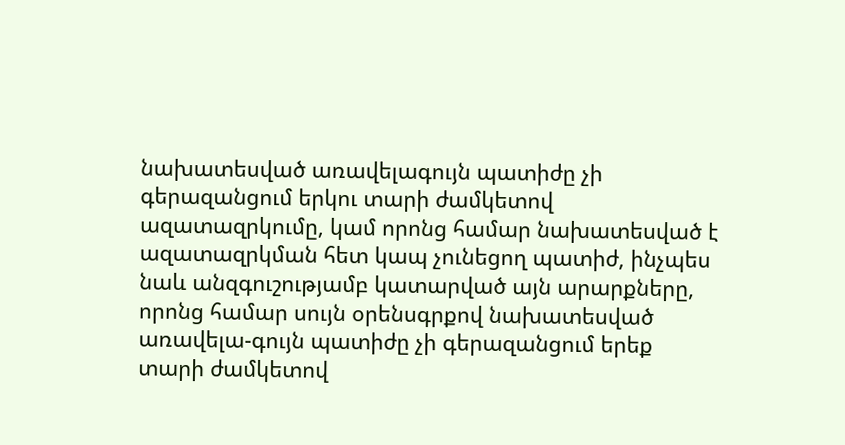նախատեսված առավելագույն պատիժը չի գերազանցում երկու տարի ժամկետով ազատազրկումը, կամ որոնց համար նախատեսված է ազատազրկման հետ կապ չունեցող պատիժ, ինչպես նաև անզգուշությամբ կատարված այն արարքները, որոնց համար սույն օրենսգրքով նախատեսված առավելա-գույն պատիժը չի գերազանցում երեք տարի ժամկետով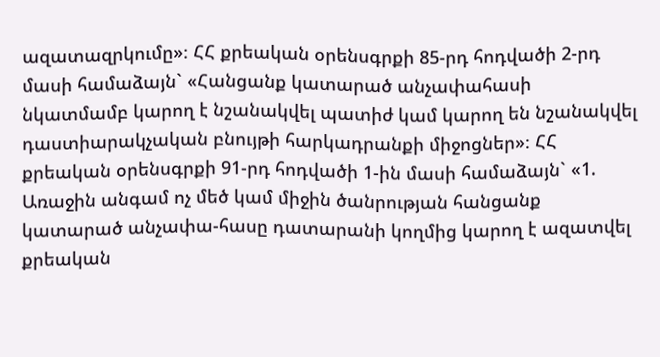ազատազրկումը»։ ՀՀ քրեական օրենսգրքի 85-րդ հոդվածի 2-րդ մասի համաձայն` «Հանցանք կատարած անչափահասի նկատմամբ կարող է նշանակվել պատիժ կամ կարող են նշանակվել դաստիարակչական բնույթի հարկադրանքի միջոցներ»։ ՀՀ քրեական օրենսգրքի 91-րդ հոդվածի 1-ին մասի համաձայն` «1. Առաջին անգամ ոչ մեծ կամ միջին ծանրության հանցանք կատարած անչափա-հասը դատարանի կողմից կարող է ազատվել քրեական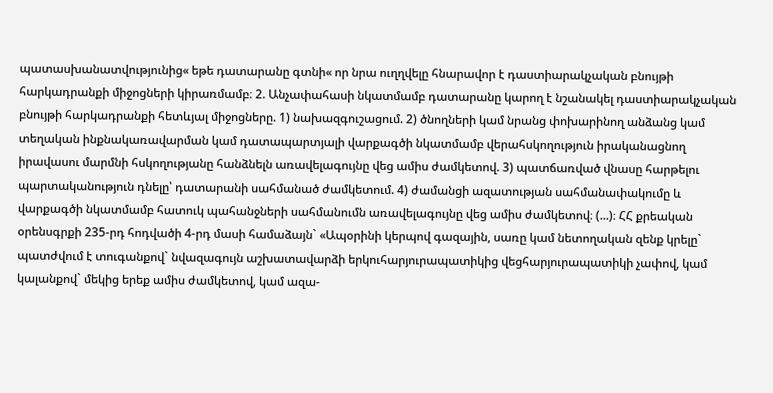պատասխանատվությունից« եթե դատարանը գտնի« որ նրա ուղղվելը հնարավոր է դաստիարակչական բնույթի հարկադրանքի միջոցների կիրառմամբ։ 2. Անչափահասի նկատմամբ դատարանը կարող է նշանակել դաստիարակչական բնույթի հարկադրանքի հետևյալ միջոցները. 1) նախազգուշացում. 2) ծնողների կամ նրանց փոխարինող անձանց կամ տեղական ինքնակառավարման կամ դատապարտյալի վարքագծի նկատմամբ վերահսկողություն իրականացնող իրավասու մարմնի հսկողությանը հանձնելն առավելագույնը վեց ամիս ժամկետով. 3) պատճառված վնասը հարթելու պարտականություն դնելը՝ դատարանի սահմանած ժամկետում. 4) ժամանցի ազատության սահմանափակումը և վարքագծի նկատմամբ հատուկ պահանջների սահմանումն առավելագույնը վեց ամիս ժամկետով։ (...)։ ՀՀ քրեական օրենսգրքի 235-րդ հոդվածի 4-րդ մասի համաձայն` «Ապօրինի կերպով գազային, սառը կամ նետողական զենք կրելը` պատժվում է տուգանքով` նվազագույն աշխատավարձի երկուհարյուրապատիկից վեցհարյուրապատիկի չափով, կամ կալանքով` մեկից երեք ամիս ժամկետով, կամ ազա-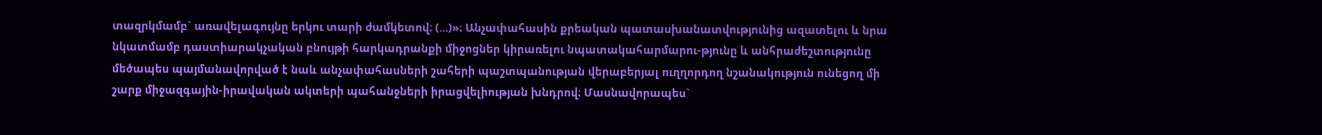տազրկմամբ` առավելագույնը երկու տարի ժամկետով։ (...)»։ Անչափահասին քրեական պատասխանատվությունից ազատելու և նրա նկատմամբ դաստիարակչական բնույթի հարկադրանքի միջոցներ կիրառելու նպատակահարմարու-թյունը և անհրաժեշտությունը մեծապես պայմանավորված է նաև անչափահասների շահերի պաշտպանության վերաբերյալ ուղղորդող նշանակություն ունեցող մի շարք միջազգային-իրավական ակտերի պահանջների իրացվելիության խնդրով։ Մասնավորապես`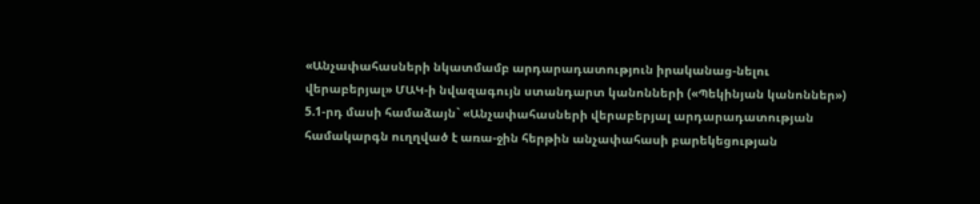«Անչափահասների նկատմամբ արդարադատություն իրականաց-նելու վերաբերյալ» ՄԱԿ-ի նվազագույն ստանդարտ կանոնների («Պեկինյան կանոններ») 5.1-րդ մասի համաձայն` «Անչափահասների վերաբերյալ արդարադատության համակարգն ուղղված է առա-ջին հերթին անչափահասի բարեկեցության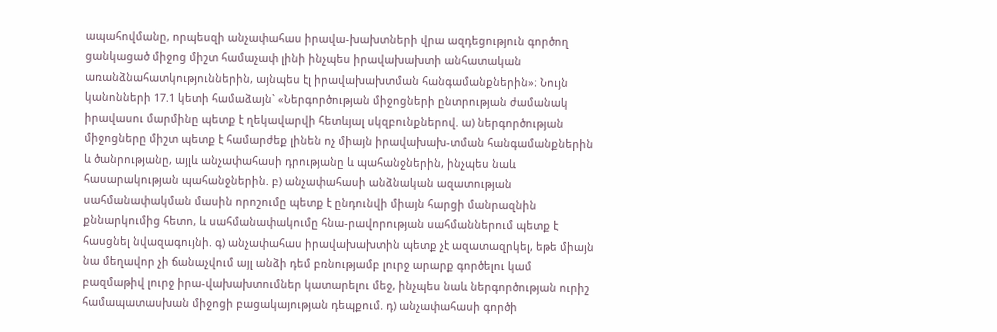ապահովմանը, որպեսզի անչափահաս իրավա-խախտների վրա ազդեցություն գործող ցանկացած միջոց միշտ համաչափ լինի ինչպես իրավախախտի անհատական առանձնահատկություններին, այնպես էլ իրավախախտման հանգամանքներին»։ Նույն կանոնների 17.1 կետի համաձայն` «Ներգործության միջոցների ընտրության ժամանակ իրավասու մարմինը պետք է ղեկավարվի հետևյալ սկզբունքներով. ա) ներգործության միջոցները միշտ պետք է համարժեք լինեն ոչ միայն իրավախախ-տման հանգամանքներին և ծանրությանը, այլև անչափահասի դրությանը և պահանջներին, ինչպես նաև հասարակության պահանջներին. բ) անչափահասի անձնական ազատության սահմանափակման մասին որոշումը պետք է ընդունվի միայն հարցի մանրազնին քննարկումից հետո, և սահմանափակումը հնա-րավորության սահմաններում պետք է հասցնել նվազագույնի. գ) անչափահաս իրավախախտին պետք չէ ազատազրկել, եթե միայն նա մեղավոր չի ճանաչվում այլ անձի դեմ բռնությամբ լուրջ արարք գործելու կամ բազմաթիվ լուրջ իրա-վախախտումներ կատարելու մեջ, ինչպես նաև ներգործության ուրիշ համապատասխան միջոցի բացակայության դեպքում. դ) անչափահասի գործի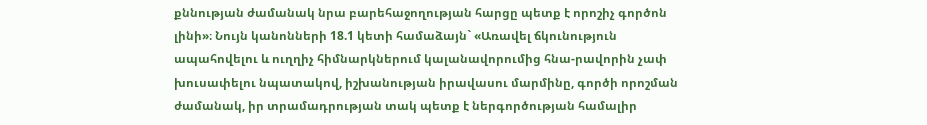քննության ժամանակ նրա բարեհաջողության հարցը պետք է որոշիչ գործոն լինի»։ Նույն կանոնների 18.1 կետի համաձայն` «Առավել ճկունություն ապահովելու և ուղղիչ հիմնարկներում կալանավորումից հնա-րավորին չափ խուսափելու նպատակով, իշխանության իրավասու մարմինը, գործի որոշման ժամանակ, իր տրամադրության տակ պետք է ներգործության համալիր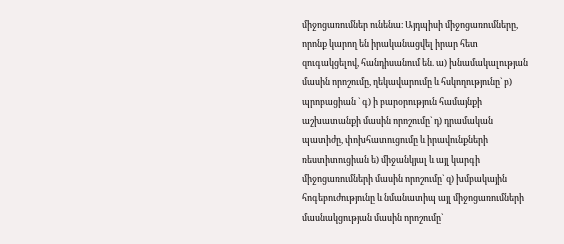միջոցառումներ ունենա։ Այդպիսի միջոցառումները, որոնք կարող են իրականացվել իրար հետ զուգակցելով, հանդիսանում են. ա) խնամակալության մասին որոշումը, ղեկավարումը և հսկողությունը` բ) պրոբացիան ` գ) ի բարօրություն համայնքի աշխատանքի մասին որոշումը` դ) դրամական պատիժը, փոխհատուցումը և իրավունքների ռեստիտուցիան ե) միջանկյալ և այլ կարգի միջոցառումների մասին որոշումը` զ) խմբակային հոգեբուժությունը և նմանատիպ այլ միջոցառումների մասնակցության մասին որոշումը`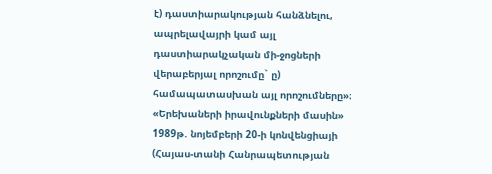է) դաստիարակության հանձնելու, ապրելավայրի կամ այլ դաստիարակչական մի-ջոցների վերաբերյալ որոշումը` ը) համապատասխան այլ որոշումները»։ «Երեխաների իրավունքների մասին» 1989թ. նոյեմբերի 20-ի կոնվենցիայի (Հայաս-տանի Հանրապետության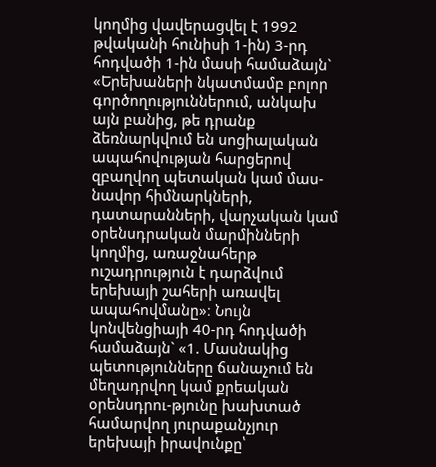կողմից վավերացվել է 1992 թվականի հունիսի 1-ին) 3-րդ հոդվածի 1-ին մասի համաձայն` «Երեխաների նկատմամբ բոլոր գործողություններում, անկախ այն բանից, թե դրանք ձեռնարկվում են սոցիալական ապահովության հարցերով զբաղվող պետական կամ մաս-նավոր հիմնարկների, դատարանների, վարչական կամ օրենսդրական մարմինների կողմից, առաջնահերթ ուշադրություն է դարձվում երեխայի շահերի առավել ապահովմանը»։ Նույն կոնվենցիայի 40-րդ հոդվածի համաձայն` «1. Մասնակից պետությունները ճանաչում են մեղադրվող կամ քրեական օրենսդրու-թյունը խախտած համարվող յուրաքանչյուր երեխայի իրավունքը՝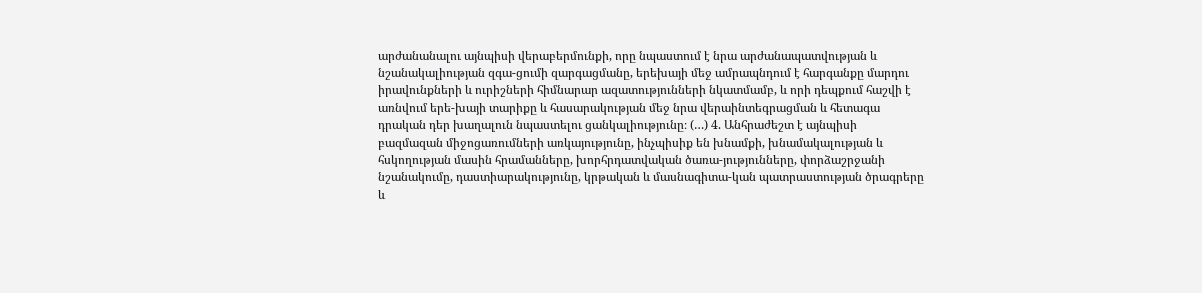արժանանալու այնպիսի վերաբերմունքի, որը նպաստում է նրա արժանապատվության և նշանակալիության զգա-ցումի զարգացմանը, երեխայի մեջ ամրապնդում է հարգանքը մարդու իրավունքների և ուրիշների հիմնարար ազատությունների նկատմամբ, և որի դեպքում հաշվի է առնվում երե-խայի տարիքը և հասարակության մեջ նրա վերաինտեգրացման և հետագա դրական դեր խաղալուն նպաստելու ցանկալիությունը։ (…) 4. Անհրաժեշտ է այնպիսի բազմազան միջոցառումների առկայությունը, ինչպիսիք են խնամքի, խնամակալության և հսկողության մասին հրամանները, խորհրդատվական ծառա-յությունները, փորձաշրջանի նշանակումը, դաստիարակությունը, կրթական և մասնագիտա-կան պատրաստության ծրագրերը և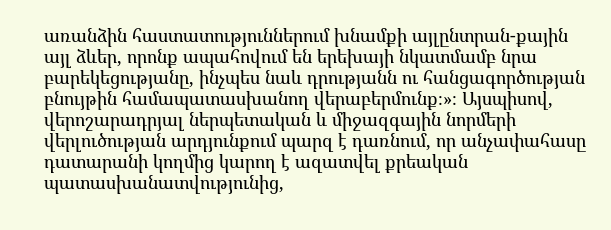առանձին հաստատություններում խնամքի այլընտրան-քային այլ ձևեր, որոնք ապահովում են երեխայի նկատմամբ նրա բարեկեցությանը, ինչպես նաև դրությանն ու հանցագործության բնույթին համապատասխանող վերաբերմունք։»։ Այսպիսով, վերոշարադրյալ ներպետական և միջազգային նորմերի վերլուծության արդյունքում պարզ է դառնում, որ անչափահասը դատարանի կողմից կարող է ազատվել քրեական պատասխանատվությունից,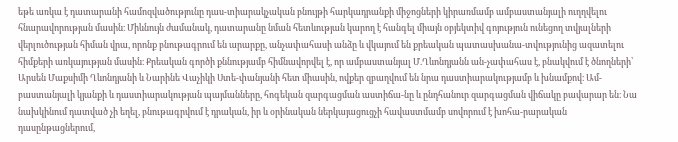եթե առկա է դատարանի համոզվածությունը դաս-տիարակչական բնույթի հարկադրանքի միջոցների կիրառմամբ ամբաստանյալի ուղղվելու հնարավորության մասին։ Միևնույն ժամանակ, դատարանը նման հետևության կարող է հանգել միայն օբյեկտիվ գոյություն ունեցող տվյալների վերլուծության հիման վրա, որոնք բնութագրում են արարքը, անչափահասի անձը և վկայում են քրեական պատասխանա-տվությունից ազատելու հիմքերի առկայության մասին։ Քրեական գործի քննությամբ հիմնավորվել է, որ ամբաստանյալ Մ.Ղևոնդյանն ան-չափահաս է, բնակվում է ծնողների՝ Արսեն Մաքսիմի Ղևոնդյանի և Նարինե Վաչիկի Ստե-փանյանի հետ միասին, ովքեր զբաղվում են նրա դաստիարակությամբ և խնամքով։ Ամ-բաստանյալի կյանքի և դաստիարակության պայմանները, հոգեկան զարգացման աստիճա-նը և ընդհանուր զարգացման վիճակը բավարար են։ Նա նախկինում դատված չի եղել, բնութագրվում է դրական, իր և օրինական ներկայացուցչի հավաստմամբ սովորում է խոհա-րարական դասընթացներում,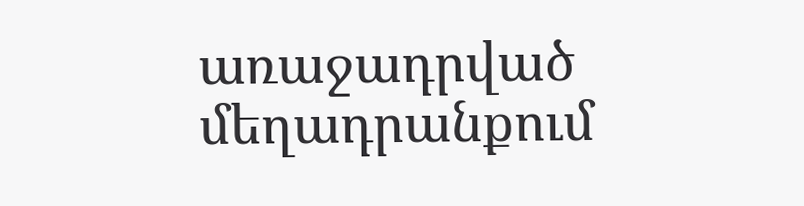առաջադրված մեղադրանքում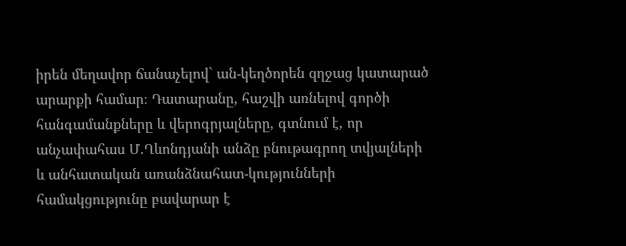իրեն մեղավոր ճանաչելով` ան-կեղծորեն զղջաց կատարած արարքի համար։ Դատարանը, հաշվի առնելով գործի հանգամանքները և վերոգրյալները, գտնում է, որ անչափահաս Մ.Ղևոնդյանի անձը բնութագրող տվյալների և անհատական առանձնահատ-կությունների համակցությունը բավարար է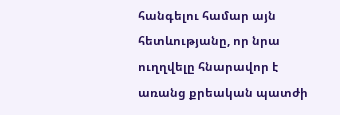հանգելու համար այն հետևությանը, որ նրա ուղղվելը հնարավոր է առանց քրեական պատժի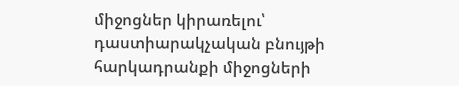միջոցներ կիրառելու՝ դաստիարակչական բնույթի հարկադրանքի միջոցների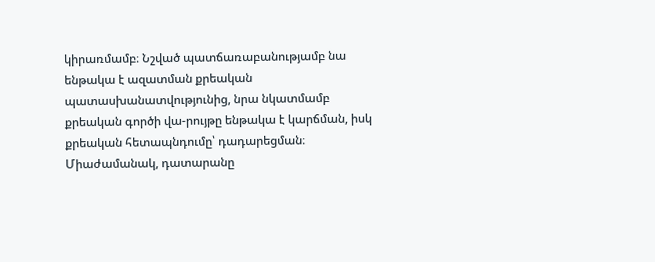կիրառմամբ։ Նշված պատճառաբանությամբ նա ենթակա է ազատման քրեական պատասխանատվությունից, նրա նկատմամբ քրեական գործի վա-րույթը ենթակա է կարճման, իսկ քրեական հետապնդումը՝ դադարեցման։ Միաժամանակ, դատարանը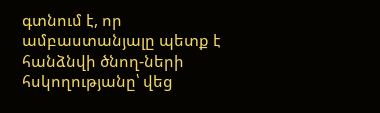գտնում է, որ ամբաստանյալը պետք է հանձնվի ծնող-ների հսկողությանը՝ վեց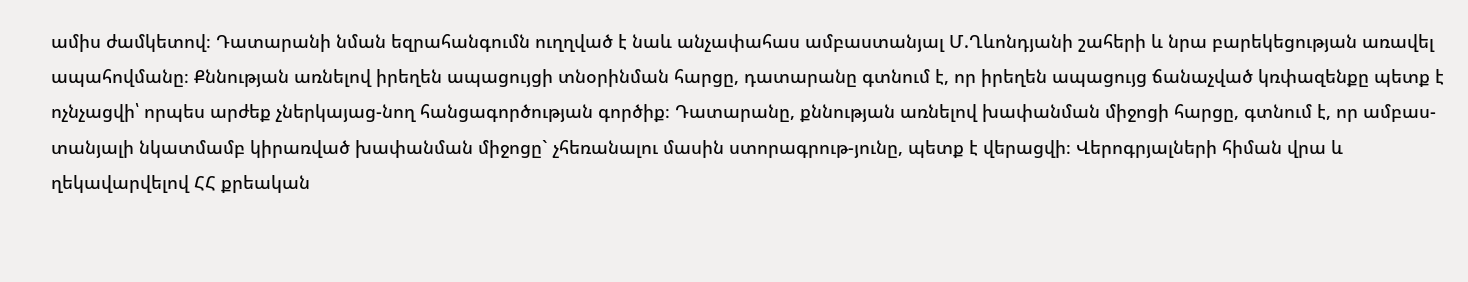ամիս ժամկետով։ Դատարանի նման եզրահանգումն ուղղված է նաև անչափահաս ամբաստանյալ Մ.Ղևոնդյանի շահերի և նրա բարեկեցության առավել ապահովմանը։ Քննության առնելով իրեղեն ապացույցի տնօրինման հարցը, դատարանը գտնում է, որ իրեղեն ապացույց ճանաչված կռփազենքը պետք է ոչնչացվի՝ որպես արժեք չներկայաց-նող հանցագործության գործիք։ Դատարանը, քննության առնելով խափանման միջոցի հարցը, գտնում է, որ ամբաս-տանյալի նկատմամբ կիրառված խափանման միջոցը` չհեռանալու մասին ստորագրութ-յունը, պետք է վերացվի։ Վերոգրյալների հիման վրա և ղեկավարվելով ՀՀ քրեական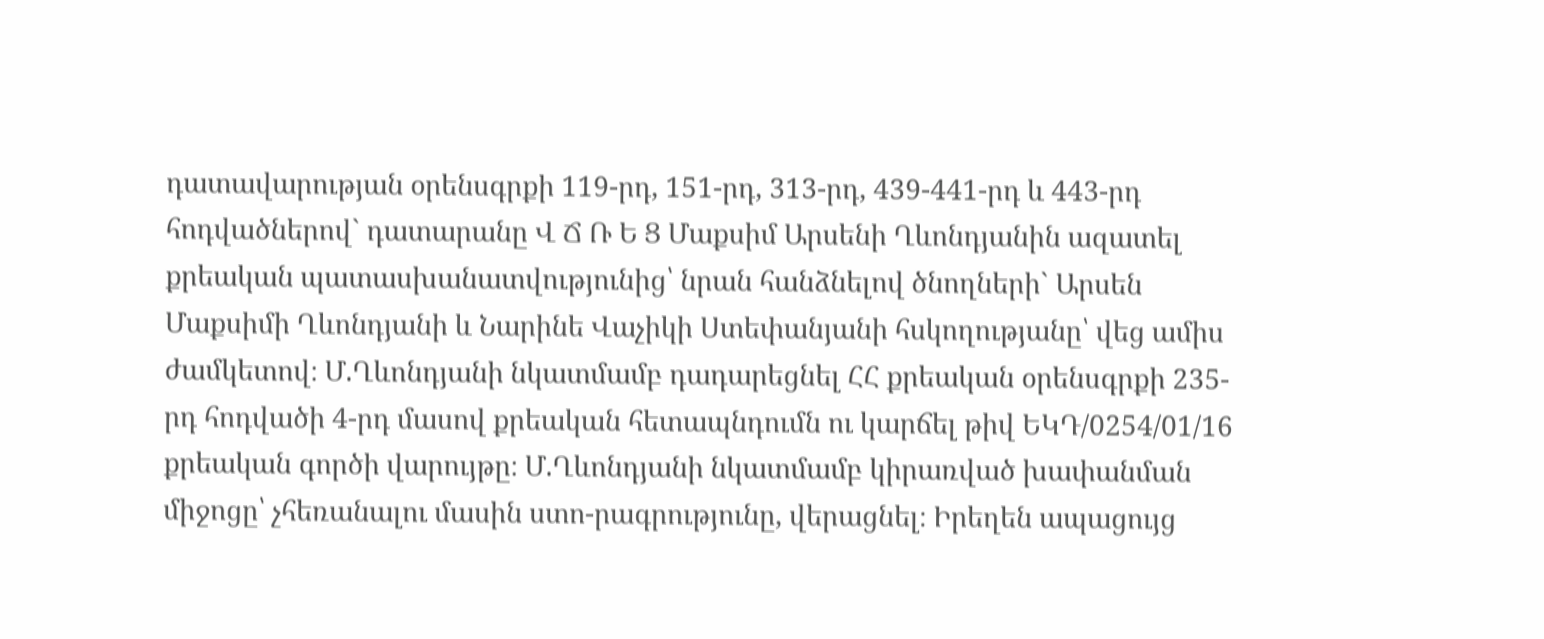դատավարության օրենսգրքի 119-րդ, 151-րդ, 313-րդ, 439-441-րդ և 443-րդ հոդվածներով` դատարանը Վ Ճ Ռ Ե Ց Մաքսիմ Արսենի Ղևոնդյանին ազատել քրեական պատասխանատվությունից՝ նրան հանձնելով ծնողների` Արսեն Մաքսիմի Ղևոնդյանի և Նարինե Վաչիկի Ստեփանյանի հսկողությանը՝ վեց ամիս ժամկետով։ Մ.Ղևոնդյանի նկատմամբ դադարեցնել ՀՀ քրեական օրենսգրքի 235-րդ հոդվածի 4-րդ մասով քրեական հետապնդումն ու կարճել թիվ ԵԿԴ/0254/01/16 քրեական գործի վարույթը։ Մ.Ղևոնդյանի նկատմամբ կիրառված խափանման միջոցը՝ չհեռանալու մասին ստո-րագրությունը, վերացնել։ Իրեղեն ապացույց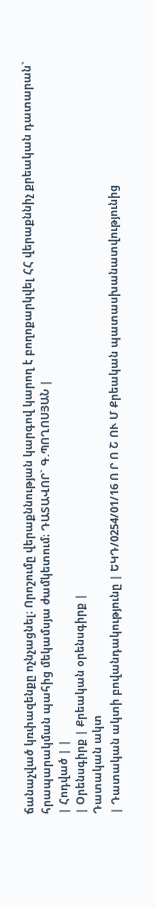ճանաչված կռփազենքը ոչնչացնել։ Որոշումը վերաքննության կարգով կարող է բողոքարկվել ՀՀ վերաքննիչ քրեական դատարան` հրապարակման պահից մեկամսյա ժամկետում։ ԴԱՏԱՎՈՐ` Գ.ՊՈՂՈՍՅԱՆ |
| Հոդված | |
| Օրենսգիրք | Քրեական օրենսգիրք |
Դատական ակտ
| Դատական ակտի բովանդակությունը | ԵԿԴ/0254/01/16 Ո Ր Ո Շ ՈՒ Մ Քրեական պատասխանատվությունից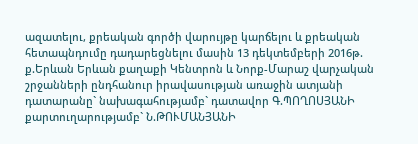ազատելու, քրեական գործի վարույթը կարճելու և քրեական հետապնդումը դադարեցնելու մասին 13 դեկտեմբերի 2016թ. ք.Երևան Երևան քաղաքի Կենտրոն և Նորք-Մարաշ վարչական շրջանների ընդհանուր իրավասության առաջին ատյանի դատարանը` նախագահությամբ` դատավոր Գ.ՊՈՂՈՍՅԱՆԻ քարտուղարությամբ` Ն.ԹՈՒՄԱՆՅԱՆԻ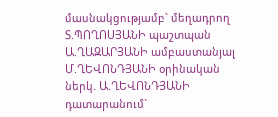մասնակցությամբ` մեղադրող Տ.ՊՈՂՈՍՅԱՆԻ պաշտպան Ա.ՂԱԶԱՐՅԱՆԻ ամբաստանյալ Մ.ՂԵՎՈՆԴՅԱՆԻ օրինական ներկ. Ա.ՂԵՎՈՆԴՅԱՆԻ դատարանում`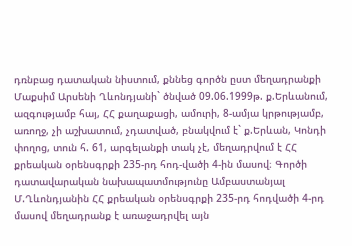դռնբաց դատական նիստում, քննեց գործն ըստ մեղադրանքի Մաքսիմ Արսենի Ղևոնդյանի` ծնված 09.06.1999թ. ք.Երևանում, ազգությամբ հայ, ՀՀ քաղաքացի, ամուրի, 8-ամյա կրթությամբ, առողջ, չի աշխատում, չդատված, բնակվում է` ք.Երևան, Կոնդի փողոց, տուն հ. 61, արգելանքի տակ չէ, մեղադրվում է ՀՀ քրեական օրենսգրքի 235-րդ հոդ-վածի 4-ին մասով։ Գործի դատավարական նախապատմությունը Ամբաստանյալ Մ.Ղևոնդյանին ՀՀ քրեական օրենսգրքի 235-րդ հոդվածի 4-րդ մասով մեղադրանք է առաջադրվել այն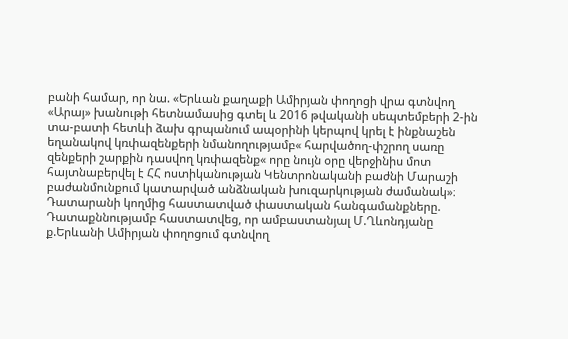բանի համար, որ նա. «Երևան քաղաքի Ամիրյան փողոցի վրա գտնվող «Արայ» խանութի հետնամասից գտել և 2016 թվականի սեպտեմբերի 2-ին տա-բատի հետևի ձախ գրպանում ապօրինի կերպով կրել է ինքնաշեն եղանակով կռփազենքերի նմանողությամբ« հարվածող-փշրող սառը զենքերի շարքին դասվող կռփազենք« որը նույն օրը վերջինիս մոտ հայտնաբերվել է ՀՀ ոստիկանության Կենտրոնականի բաժնի Մարաշի բաժանմունքում կատարված անձնական խուզարկության ժամանակ»։ Դատարանի կողմից հաստատված փաստական հանգամանքները. Դատաքննությամբ հաստատվեց, որ ամբաստանյալ Մ.Ղևոնդյանը ք.Երևանի Ամիրյան փողոցում գտնվող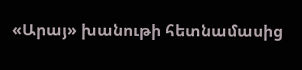«Արայ» խանութի հետնամասից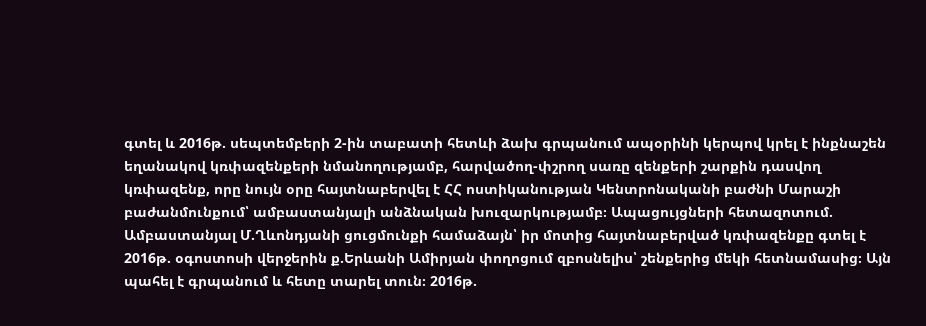գտել և 2016թ. սեպտեմբերի 2-ին տաբատի հետևի ձախ գրպանում ապօրինի կերպով կրել է ինքնաշեն եղանակով կռփազենքերի նմանողությամբ, հարվածող-փշրող սառը զենքերի շարքին դասվող կռփազենք, որը նույն օրը հայտնաբերվել է ՀՀ ոստիկանության Կենտրոնականի բաժնի Մարաշի բաժանմունքում՝ ամբաստանյալի անձնական խուզարկությամբ։ Ապացույցների հետազոտում. Ամբաստանյալ Մ.Ղևոնդյանի ցուցմունքի համաձայն՝ իր մոտից հայտնաբերված կռփազենքը գտել է 2016թ. օգոստոսի վերջերին ք.Երևանի Ամիրյան փողոցում զբոսնելիս՝ շենքերից մեկի հետնամասից։ Այն պահել է գրպանում և հետը տարել տուն։ 2016թ.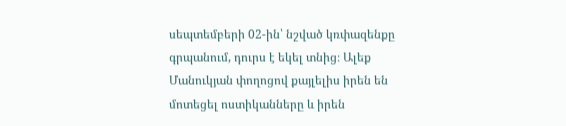սեպտեմբերի 02-ին՝ նշված կռփազենքը գրպանում, դուրս է եկել տնից։ Ալեք Մանուկյան փողոցով քայլելիս իրեն են մոտեցել ոստիկանները և իրեն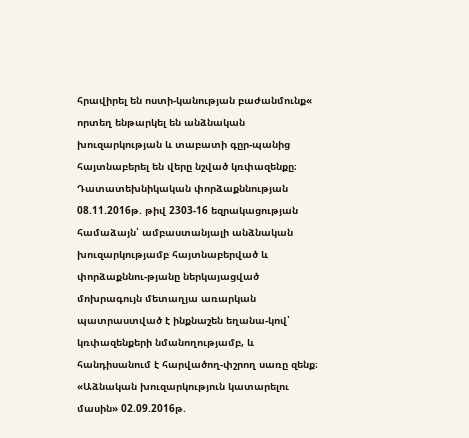հրավիրել են ոստի-կանության բաժանմունք« որտեղ ենթարկել են անձնական խուզարկության և տաբատի գըր-պանից հայտնաբերել են վերը նշված կռփազենքը։ Դատատեխնիկական փորձաքննության 08.11.2016թ. թիվ 2303-16 եզրակացության համաձայն՝ ամբաստանյալի անձնական խուզարկությամբ հայտնաբերված և փորձաքննու-թյանը ներկայացված մոխրագույն մետաղյա առարկան պատրաստված է ինքնաշեն եղանա-կով՝ կռփազենքերի նմանողությամբ, և հանդիսանում է հարվածող-փշրող սառը զենք։ «Աձնական խուզարկություն կատարելու մասին» 02.09.2016թ.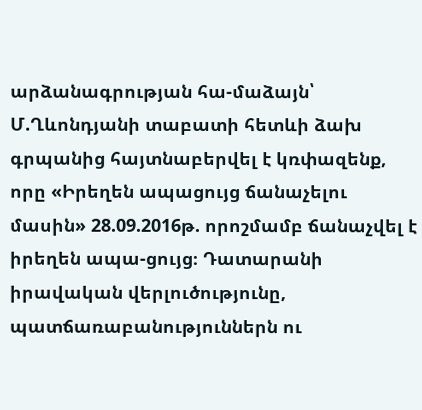արձանագրության հա-մաձայն՝ Մ.Ղևոնդյանի տաբատի հետևի ձախ գրպանից հայտնաբերվել է կռփազենք, որը «Իրեղեն ապացույց ճանաչելու մասին» 28.09.2016թ. որոշմամբ ճանաչվել է իրեղեն ապա-ցույց։ Դատարանի իրավական վերլուծությունը, պատճառաբանություններն ու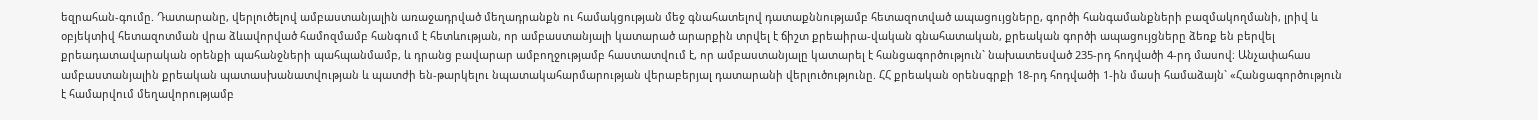եզրահան-գումը. Դատարանը, վերլուծելով ամբաստանյալին առաջադրված մեղադրանքն ու համակցության մեջ գնահատելով դատաքննությամբ հետազոտված ապացույցները, գործի հանգամանքների բազմակողմանի, լրիվ և օբյեկտիվ հետազոտման վրա ձևավորված համոզմամբ հանգում է հետևության, որ ամբաստանյալի կատարած արարքին տրվել է ճիշտ քրեաիրա-վական գնահատական, քրեական գործի ապացույցները ձեռք են բերվել քրեադատավարական օրենքի պահանջների պահպանմամբ, և դրանց բավարար ամբողջությամբ հաստատվում է, որ ամբաստանյալը կատարել է հանցագործություն` նախատեսված 235-րդ հոդվածի 4-րդ մասով։ Անչափահաս ամբաստանյալին քրեական պատասխանատվության և պատժի են-թարկելու նպատակահարմարության վերաբերյալ դատարանի վերլուծությունը. ՀՀ քրեական օրենսգրքի 18-րդ հոդվածի 1-ին մասի համաձայն` «Հանցագործություն է համարվում մեղավորությամբ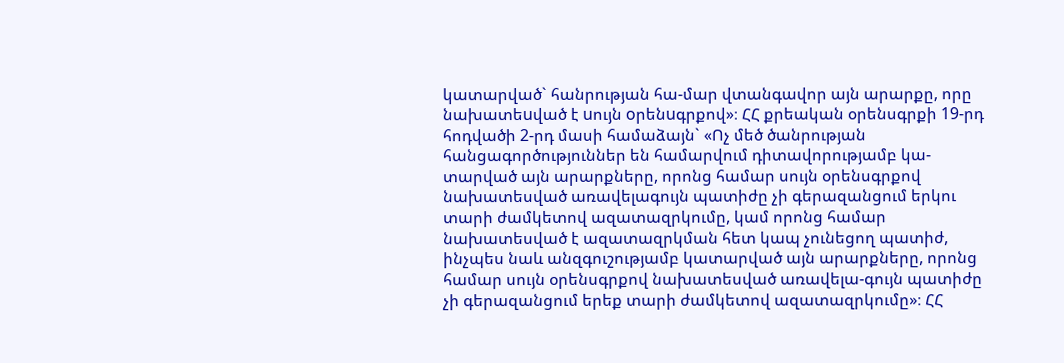կատարված` հանրության հա-մար վտանգավոր այն արարքը, որը նախատեuված է uույն oրենuգրքով»։ ՀՀ քրեական օրենսգրքի 19-րդ հոդվածի 2-րդ մասի համաձայն` «Ոչ մեծ ծանրության հանցագործություններ են համարվում դիտավորությամբ կա-տարված այն արարքները, որոնց համար սույն օրենսգրքով նախատեսված առավելագույն պատիժը չի գերազանցում երկու տարի ժամկետով ազատազրկումը, կամ որոնց համար նախատեսված է ազատազրկման հետ կապ չունեցող պատիժ, ինչպես նաև անզգուշությամբ կատարված այն արարքները, որոնց համար սույն օրենսգրքով նախատեսված առավելա-գույն պատիժը չի գերազանցում երեք տարի ժամկետով ազատազրկումը»։ ՀՀ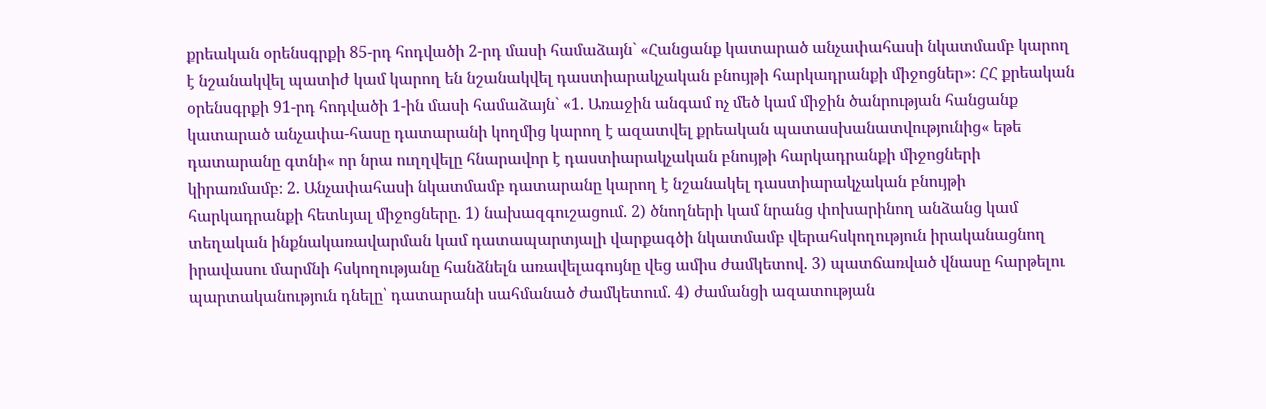քրեական օրենսգրքի 85-րդ հոդվածի 2-րդ մասի համաձայն` «Հանցանք կատարած անչափահասի նկատմամբ կարող է նշանակվել պատիժ կամ կարող են նշանակվել դաստիարակչական բնույթի հարկադրանքի միջոցներ»։ ՀՀ քրեական օրենսգրքի 91-րդ հոդվածի 1-ին մասի համաձայն` «1. Առաջին անգամ ոչ մեծ կամ միջին ծանրության հանցանք կատարած անչափա-հասը դատարանի կողմից կարող է ազատվել քրեական պատասխանատվությունից« եթե դատարանը գտնի« որ նրա ուղղվելը հնարավոր է դաստիարակչական բնույթի հարկադրանքի միջոցների կիրառմամբ։ 2. Անչափահասի նկատմամբ դատարանը կարող է նշանակել դաստիարակչական բնույթի հարկադրանքի հետևյալ միջոցները. 1) նախազգուշացում. 2) ծնողների կամ նրանց փոխարինող անձանց կամ տեղական ինքնակառավարման կամ դատապարտյալի վարքագծի նկատմամբ վերահսկողություն իրականացնող իրավասու մարմնի հսկողությանը հանձնելն առավելագույնը վեց ամիս ժամկետով. 3) պատճառված վնասը հարթելու պարտականություն դնելը՝ դատարանի սահմանած ժամկետում. 4) ժամանցի ազատության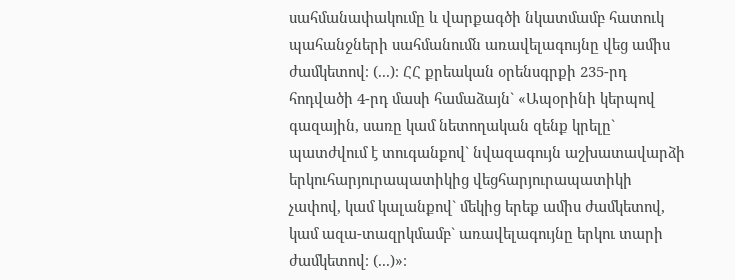սահմանափակումը և վարքագծի նկատմամբ հատուկ պահանջների սահմանումն առավելագույնը վեց ամիս ժամկետով։ (...)։ ՀՀ քրեական օրենսգրքի 235-րդ հոդվածի 4-րդ մասի համաձայն` «Ապօրինի կերպով գազային, սառը կամ նետողական զենք կրելը` պատժվում է տուգանքով` նվազագույն աշխատավարձի երկուհարյուրապատիկից վեցհարյուրապատիկի չափով, կամ կալանքով` մեկից երեք ամիս ժամկետով, կամ ազա-տազրկմամբ` առավելագույնը երկու տարի ժամկետով։ (...)»։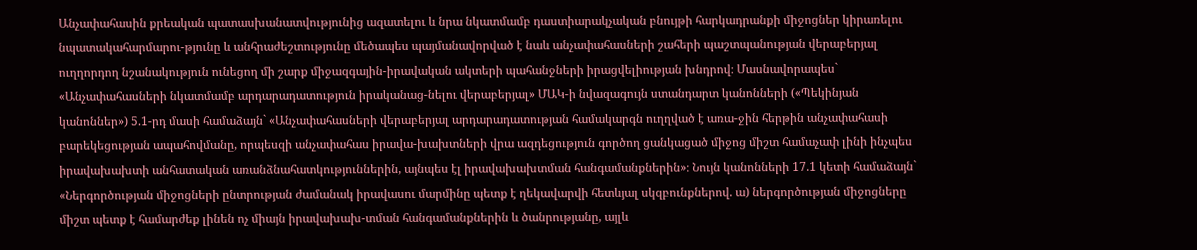Անչափահասին քրեական պատասխանատվությունից ազատելու և նրա նկատմամբ դաստիարակչական բնույթի հարկադրանքի միջոցներ կիրառելու նպատակահարմարու-թյունը և անհրաժեշտությունը մեծապես պայմանավորված է նաև անչափահասների շահերի պաշտպանության վերաբերյալ ուղղորդող նշանակություն ունեցող մի շարք միջազգային-իրավական ակտերի պահանջների իրացվելիության խնդրով։ Մասնավորապես` «Անչափահասների նկատմամբ արդարադատություն իրականաց-նելու վերաբերյալ» ՄԱԿ-ի նվազագույն ստանդարտ կանոնների («Պեկինյան կանոններ») 5.1-րդ մասի համաձայն` «Անչափահասների վերաբերյալ արդարադատության համակարգն ուղղված է առա-ջին հերթին անչափահասի բարեկեցության ապահովմանը, որպեսզի անչափահաս իրավա-խախտների վրա ազդեցություն գործող ցանկացած միջոց միշտ համաչափ լինի ինչպես իրավախախտի անհատական առանձնահատկություններին, այնպես էլ իրավախախտման հանգամանքներին»։ Նույն կանոնների 17.1 կետի համաձայն` «Ներգործության միջոցների ընտրության ժամանակ իրավասու մարմինը պետք է ղեկավարվի հետևյալ սկզբունքներով. ա) ներգործության միջոցները միշտ պետք է համարժեք լինեն ոչ միայն իրավախախ-տման հանգամանքներին և ծանրությանը, այլև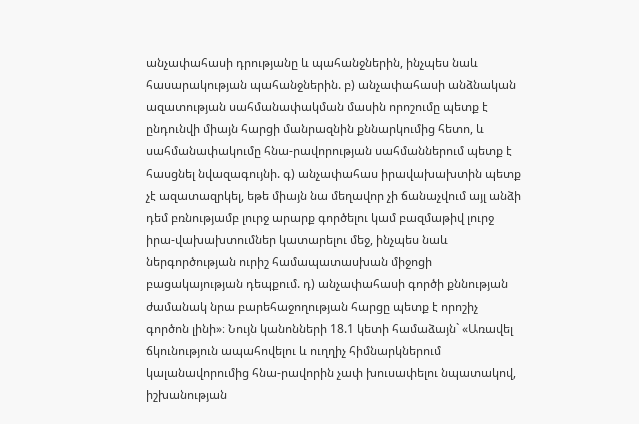անչափահասի դրությանը և պահանջներին, ինչպես նաև հասարակության պահանջներին. բ) անչափահասի անձնական ազատության սահմանափակման մասին որոշումը պետք է ընդունվի միայն հարցի մանրազնին քննարկումից հետո, և սահմանափակումը հնա-րավորության սահմաններում պետք է հասցնել նվազագույնի. գ) անչափահաս իրավախախտին պետք չէ ազատազրկել, եթե միայն նա մեղավոր չի ճանաչվում այլ անձի դեմ բռնությամբ լուրջ արարք գործելու կամ բազմաթիվ լուրջ իրա-վախախտումներ կատարելու մեջ, ինչպես նաև ներգործության ուրիշ համապատասխան միջոցի բացակայության դեպքում. դ) անչափահասի գործի քննության ժամանակ նրա բարեհաջողության հարցը պետք է որոշիչ գործոն լինի»։ Նույն կանոնների 18.1 կետի համաձայն` «Առավել ճկունություն ապահովելու և ուղղիչ հիմնարկներում կալանավորումից հնա-րավորին չափ խուսափելու նպատակով, իշխանության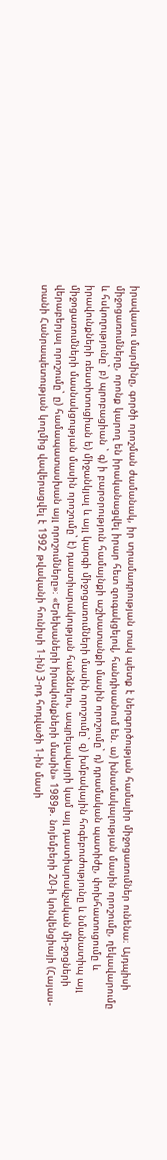իրավասու մարմինը, գործի որոշման ժամանակ, իր տրամադրության տակ պետք է ներգործության համալիր միջոցառումներ ունենա։ Այդպիսի միջոցառումները, որոնք կարող են իրականացվել իրար հետ զուգակցելով, հանդիսանում են. ա) խնամակալության մասին որոշումը, ղեկավարումը և հսկողությունը` բ) պրոբացիան ` գ) ի բարօրություն համայնքի աշխատանքի մասին որոշումը` դ) դրամական պատիժը, փոխհատուցումը և իրավունքների ռեստիտուցիան ե) միջանկյալ և այլ կարգի միջոցառումների մասին որոշումը` զ) խմբակային հոգեբուժությունը և նմանատիպ այլ միջոցառումների մասնակցության մասին որոշումը` է) դաստիարակության հանձնելու, ապրելավայրի կամ այլ դաստիարակչական մի-ջոցների վերաբերյալ որոշումը` ը) համապատասխան այլ որոշումները»։ «Երեխաների իրավունքների մասին» 1989թ. նոյեմբերի 20-ի կոնվենցիայի (Հայաս-տանի Հանրապետության կողմից վավերացվել է 1992 թվականի հունիսի 1-ին) 3-րդ հոդվածի 1-ին մասի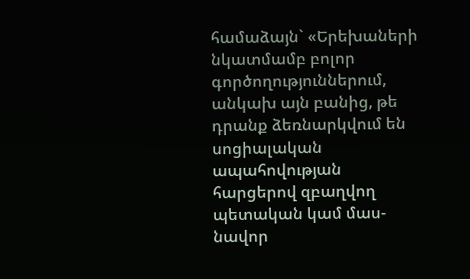համաձայն` «Երեխաների նկատմամբ բոլոր գործողություններում, անկախ այն բանից, թե դրանք ձեռնարկվում են սոցիալական ապահովության հարցերով զբաղվող պետական կամ մաս-նավոր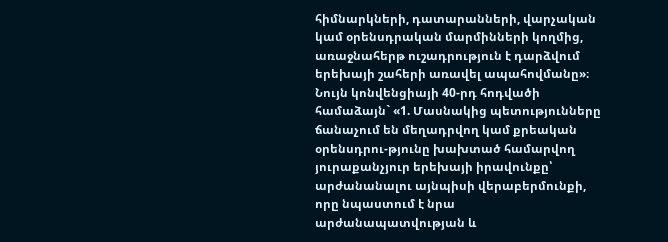հիմնարկների, դատարանների, վարչական կամ օրենսդրական մարմինների կողմից, առաջնահերթ ուշադրություն է դարձվում երեխայի շահերի առավել ապահովմանը»։ Նույն կոնվենցիայի 40-րդ հոդվածի համաձայն` «1. Մասնակից պետությունները ճանաչում են մեղադրվող կամ քրեական օրենսդրու-թյունը խախտած համարվող յուրաքանչյուր երեխայի իրավունքը՝ արժանանալու այնպիսի վերաբերմունքի, որը նպաստում է նրա արժանապատվության և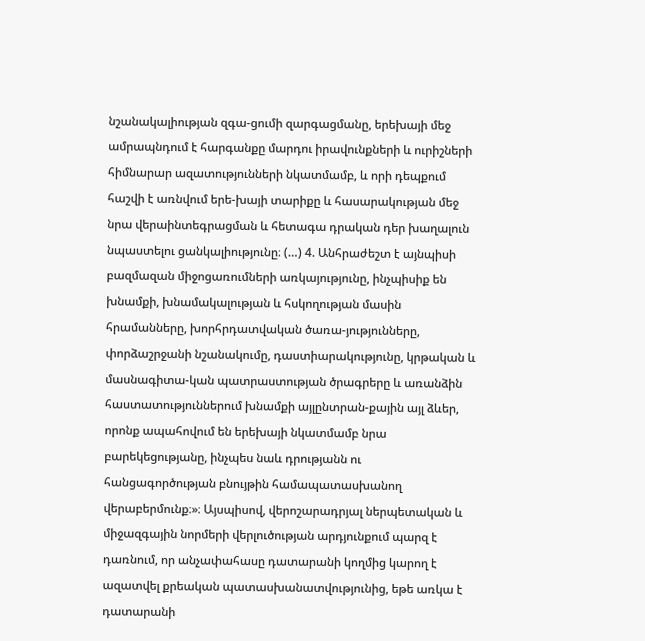նշանակալիության զգա-ցումի զարգացմանը, երեխայի մեջ ամրապնդում է հարգանքը մարդու իրավունքների և ուրիշների հիմնարար ազատությունների նկատմամբ, և որի դեպքում հաշվի է առնվում երե-խայի տարիքը և հասարակության մեջ նրա վերաինտեգրացման և հետագա դրական դեր խաղալուն նպաստելու ցանկալիությունը։ (…) 4. Անհրաժեշտ է այնպիսի բազմազան միջոցառումների առկայությունը, ինչպիսիք են խնամքի, խնամակալության և հսկողության մասին հրամանները, խորհրդատվական ծառա-յությունները, փորձաշրջանի նշանակումը, դաստիարակությունը, կրթական և մասնագիտա-կան պատրաստության ծրագրերը և առանձին հաստատություններում խնամքի այլընտրան-քային այլ ձևեր, որոնք ապահովում են երեխայի նկատմամբ նրա բարեկեցությանը, ինչպես նաև դրությանն ու հանցագործության բնույթին համապատասխանող վերաբերմունք։»։ Այսպիսով, վերոշարադրյալ ներպետական և միջազգային նորմերի վերլուծության արդյունքում պարզ է դառնում, որ անչափահասը դատարանի կողմից կարող է ազատվել քրեական պատասխանատվությունից, եթե առկա է դատարանի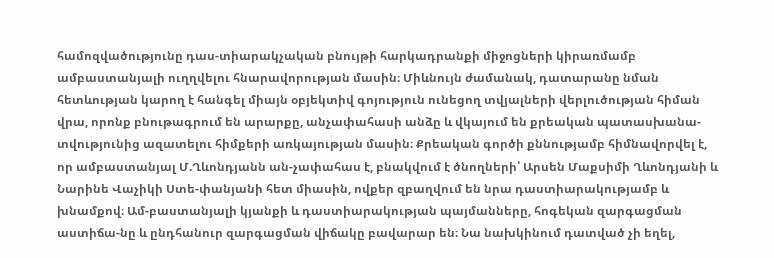համոզվածությունը դաս-տիարակչական բնույթի հարկադրանքի միջոցների կիրառմամբ ամբաստանյալի ուղղվելու հնարավորության մասին։ Միևնույն ժամանակ, դատարանը նման հետևության կարող է հանգել միայն օբյեկտիվ գոյություն ունեցող տվյալների վերլուծության հիման վրա, որոնք բնութագրում են արարքը, անչափահասի անձը և վկայում են քրեական պատասխանա-տվությունից ազատելու հիմքերի առկայության մասին։ Քրեական գործի քննությամբ հիմնավորվել է, որ ամբաստանյալ Մ.Ղևոնդյանն ան-չափահաս է, բնակվում է ծնողների՝ Արսեն Մաքսիմի Ղևոնդյանի և Նարինե Վաչիկի Ստե-փանյանի հետ միասին, ովքեր զբաղվում են նրա դաստիարակությամբ և խնամքով։ Ամ-բաստանյալի կյանքի և դաստիարակության պայմանները, հոգեկան զարգացման աստիճա-նը և ընդհանուր զարգացման վիճակը բավարար են։ Նա նախկինում դատված չի եղել,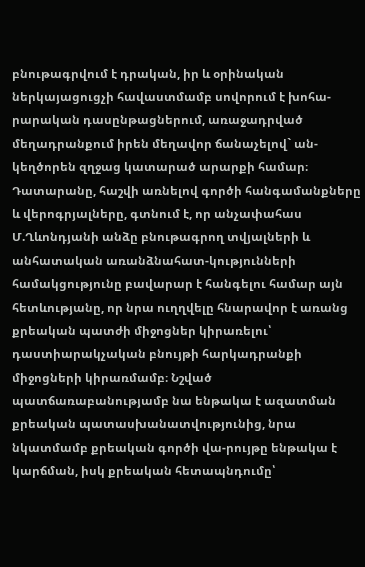բնութագրվում է դրական, իր և օրինական ներկայացուցչի հավաստմամբ սովորում է խոհա-րարական դասընթացներում, առաջադրված մեղադրանքում իրեն մեղավոր ճանաչելով` ան-կեղծորեն զղջաց կատարած արարքի համար։ Դատարանը, հաշվի առնելով գործի հանգամանքները և վերոգրյալները, գտնում է, որ անչափահաս Մ.Ղևոնդյանի անձը բնութագրող տվյալների և անհատական առանձնահատ-կությունների համակցությունը բավարար է հանգելու համար այն հետևությանը, որ նրա ուղղվելը հնարավոր է առանց քրեական պատժի միջոցներ կիրառելու՝ դաստիարակչական բնույթի հարկադրանքի միջոցների կիրառմամբ։ Նշված պատճառաբանությամբ նա ենթակա է ազատման քրեական պատասխանատվությունից, նրա նկատմամբ քրեական գործի վա-րույթը ենթակա է կարճման, իսկ քրեական հետապնդումը՝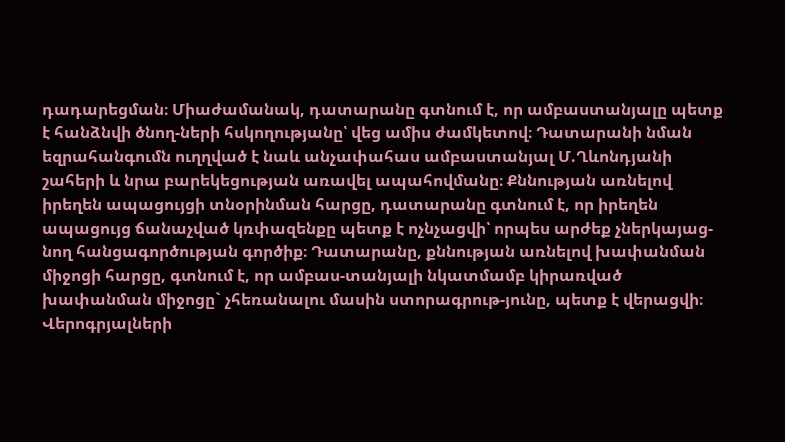դադարեցման։ Միաժամանակ, դատարանը գտնում է, որ ամբաստանյալը պետք է հանձնվի ծնող-ների հսկողությանը՝ վեց ամիս ժամկետով։ Դատարանի նման եզրահանգումն ուղղված է նաև անչափահաս ամբաստանյալ Մ.Ղևոնդյանի շահերի և նրա բարեկեցության առավել ապահովմանը։ Քննության առնելով իրեղեն ապացույցի տնօրինման հարցը, դատարանը գտնում է, որ իրեղեն ապացույց ճանաչված կռփազենքը պետք է ոչնչացվի՝ որպես արժեք չներկայաց-նող հանցագործության գործիք։ Դատարանը, քննության առնելով խափանման միջոցի հարցը, գտնում է, որ ամբաս-տանյալի նկատմամբ կիրառված խափանման միջոցը` չհեռանալու մասին ստորագրութ-յունը, պետք է վերացվի։ Վերոգրյալների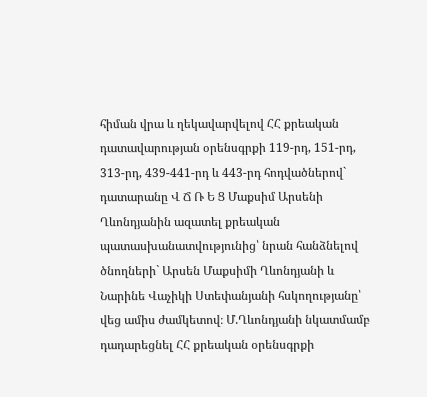հիման վրա և ղեկավարվելով ՀՀ քրեական դատավարության օրենսգրքի 119-րդ, 151-րդ, 313-րդ, 439-441-րդ և 443-րդ հոդվածներով` դատարանը Վ Ճ Ռ Ե Ց Մաքսիմ Արսենի Ղևոնդյանին ազատել քրեական պատասխանատվությունից՝ նրան հանձնելով ծնողների` Արսեն Մաքսիմի Ղևոնդյանի և Նարինե Վաչիկի Ստեփանյանի հսկողությանը՝ վեց ամիս ժամկետով։ Մ.Ղևոնդյանի նկատմամբ դադարեցնել ՀՀ քրեական օրենսգրքի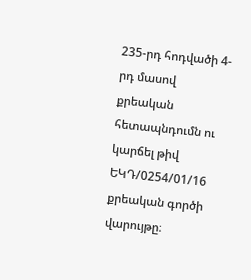235-րդ հոդվածի 4-րդ մասով քրեական հետապնդումն ու կարճել թիվ ԵԿԴ/0254/01/16 քրեական գործի վարույթը։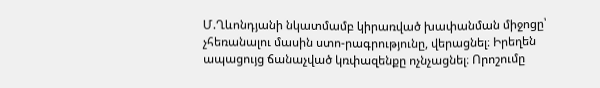Մ.Ղևոնդյանի նկատմամբ կիրառված խափանման միջոցը՝ չհեռանալու մասին ստո-րագրությունը, վերացնել։ Իրեղեն ապացույց ճանաչված կռփազենքը ոչնչացնել։ Որոշումը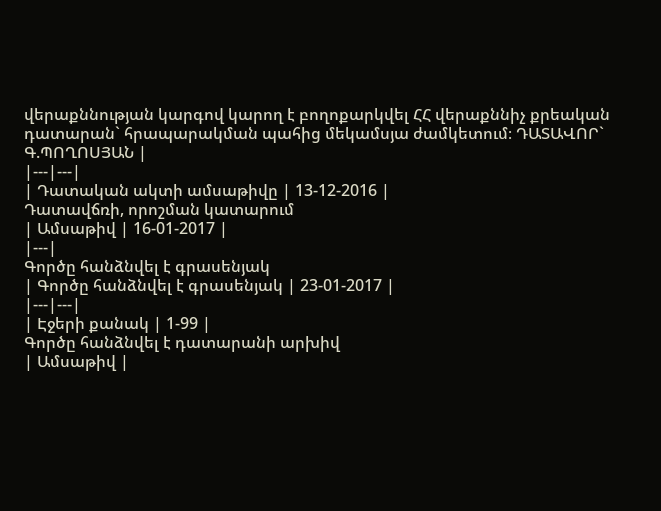վերաքննության կարգով կարող է բողոքարկվել ՀՀ վերաքննիչ քրեական դատարան` հրապարակման պահից մեկամսյա ժամկետում։ ԴԱՏԱՎՈՐ` Գ.ՊՈՂՈՍՅԱՆ |
|---|---|
| Դատական ակտի ամսաթիվը | 13-12-2016 |
Դատավճռի, որոշման կատարում
| Ամսաթիվ | 16-01-2017 |
|---|
Գործը հանձնվել է գրասենյակ
| Գործը հանձնվել է գրասենյակ | 23-01-2017 |
|---|---|
| Էջերի քանակ | 1-99 |
Գործը հանձնվել է դատարանի արխիվ
| Ամսաթիվ |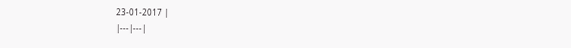23-01-2017 |
|---|---|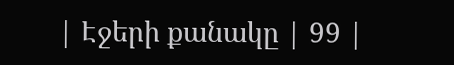| Էջերի քանակը | 99 |